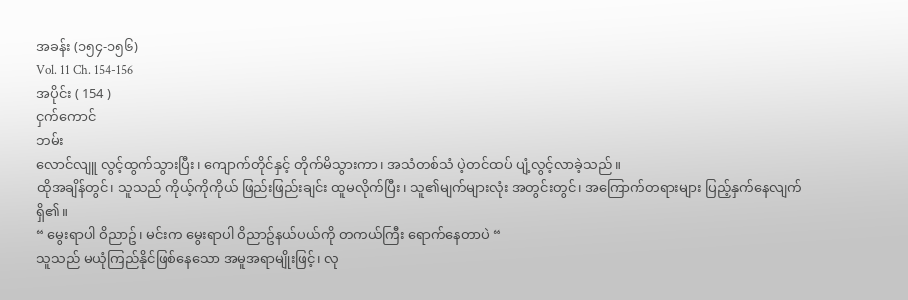အခန်း (၁၅၄-၁၅၆)
Vol. 11 Ch. 154-156
အပိုင်း ( 154 )
ငှက်ကောင်
ဘမ်း
လောင်လျူ လွင့်ထွက်သွားပြီး၊ ကျောက်တိုင်နှင့် တိုက်မိသွားကာ၊ အသံတစ်သံ ပဲ့တင်ထပ် ပျံ့လွင့်လာခဲ့သည်။
ထိုအချိန်တွင်၊ သူသည် ကိုယ့်ကိုကိုယ် ဖြည်းဖြည်းချင်း ထူမလိုက်ပြီး၊ သူ၏မျက်များလုံး အတွင်းတွင်၊ အကြောက်တရားများ ပြည့်နှက်နေလျက်ရှိ၏။
“ မွေးရာပါ ဝိညာဥ်၊ မင်းက မွေးရာပါ ဝိညာဥ်နယ်ပယ်ကို တကယ်ကြီး ရောက်နေတာပဲ “
သူသည် မယုံကြည်နိုင်ဖြစ်နေသော အမူအရာမျိုးဖြင့်၊ လု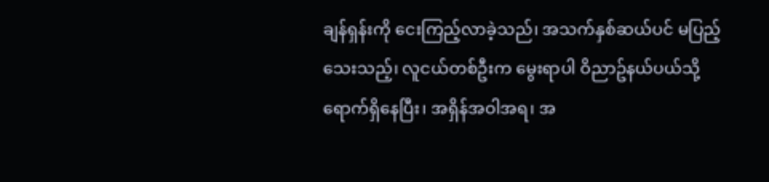ချန်ရှန်းကို ငေးကြည့်လာခဲ့သည်၊ အသက်နှစ်ဆယ်ပင် မပြည့်သေးသည့်၊ လူငယ်တစ်ဦးက မွေးရာပါ ဝိညာဥ်နယ်ပယ်သို့ ရောက်ရှိနေပြီး၊ အရှိန်အဝါအရ၊ အ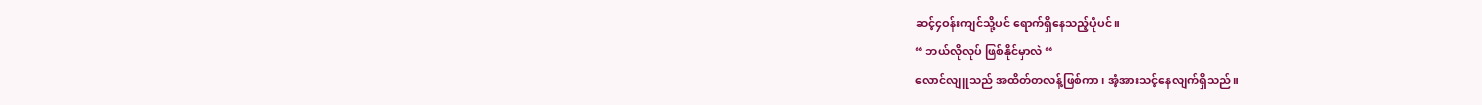ဆင့်၄ဝန်းကျင်သို့ပင် ရောက်ရှိနေသည့်ပုံပင်။
“ ဘယ်လိုလုပ် ဖြစ်နိုင်မှာလဲ “
လောင်လျူသည် အထိတ်တလန့်ဖြစ်ကာ၊ အံ့အားသင့်နေလျက်ရှိသည်။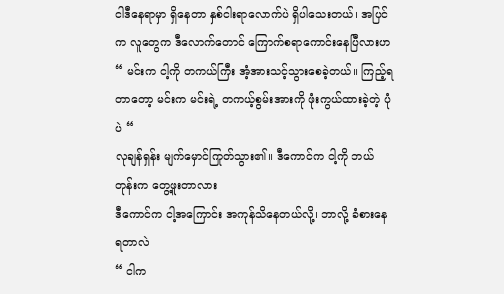ငါဒီနေရာမှာ ရှိနေတာ နှစ်ငါးရာလောက်ပဲ ရှိပါသေးတယ်၊ အပြင်က လူတွေက ဒီလောက်တောင် ကြောက်စရာကောင်းနေပြီလားဟ
“ မင်းက ငါ့ကို တကယ်ကြီး အံ့အားသင့်သွားစေခဲ့တယ်။ ကြည့်ရတာတော့ မင်းက မင်းရဲ့ တကယ့်စွမ်းအားကို ဖုံးကွယ်ထားခဲ့တဲ့ ပုံပဲ “
လုချန်ရှန်း မျက်မှောင်ကြုတ်သွား၏။ ဒီကောင်က ငါ့ကို ဘယ်တုန်းက တွေ့ဖူးတာလား
ဒီကောင်က ငါ့အကြောင်း အကုန်သိနေတယ်လို့၊ ဘာလို့ ခံစားနေရတာလဲ
“ ငါက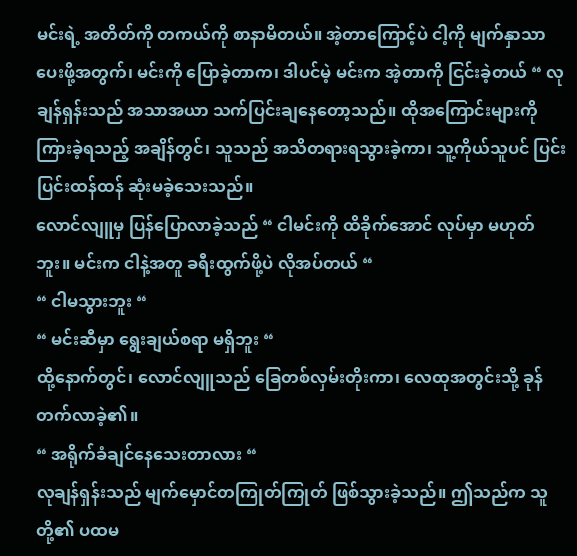မင်းရဲ့ အတိတ်ကို တကယ်ကို စာနာမိတယ်။ အဲ့တာကြောင့်ပဲ ငါ့ကို မျက်နှာသာပေးဖို့အတွက်၊ မင်းကို ပြောခဲ့တာက၊ ဒါပင်မဲ့ မင်းက အဲ့တာကို ငြင်းခဲ့တယ် “ လုချန်ရှန်းသည် အသာအယာ သက်ပြင်းချနေတော့သည်။ ထိုအကြောင်းများကို ကြားခဲ့ရသည့် အချိန်တွင်၊ သူသည် အသိတရားရသွားခဲ့ကာ၊ သူ့ကိုယ်သူပင် ပြင်းပြင်းထန်ထန် ဆုံးမခဲ့သေးသည်။
လောင်လျူမှ ပြန်ပြောလာခဲ့သည် “ ငါမင်းကို ထိခိုက်အောင် လုပ်မှာ မဟုတ်ဘူး။ မင်းက ငါနဲ့အတူ ခရီးထွက်ဖို့ပဲ လိုအပ်တယ် “
“ ငါမသွားဘူး “
“ မင်းဆီမှာ ရွေးချယ်စရာ မရှိဘူး “
ထို့နောက်တွင်၊ လောင်လျူသည် ခြေတစ်လှမ်းတိုးကာ၊ လေထုအတွင်းသို့ ခုန်တက်လာခဲ့၏။
“ အရိုက်ခံချင်နေသေးတာလား “
လုချန်ရှန်းသည် မျက်မှောင်တကြုတ်ကြုတ် ဖြစ်သွားခဲ့သည်။ ဤသည်က သူတို့၏ ပထမ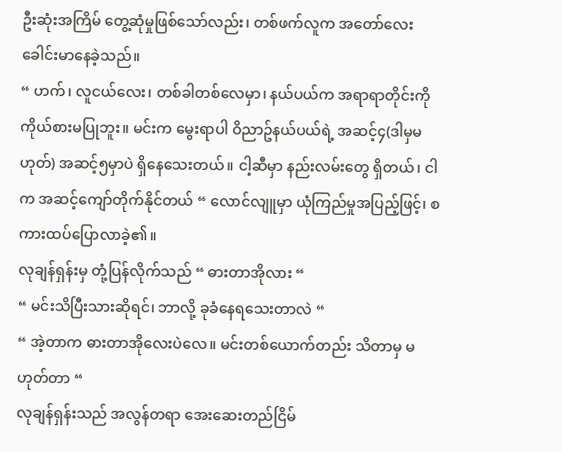ဦးဆုံးအကြိမ် တွေ့ဆုံမှုဖြစ်သော်လည်း၊ တစ်ဖက်လူက အတော်လေး ခေါင်းမာနေခဲ့သည်။
“ ဟက်၊ လူငယ်လေး၊ တစ်ခါတစ်လေမှာ၊ နယ်ပယ်က အရာရာတိုင်းကို ကိုယ်စားမပြုဘူး။ မင်းက မွေးရာပါ ဝိညာဥ်နယ်ပယ်ရဲ့ အဆင့်၄(ဒါမှမဟုတ်) အဆင့်၅မှာပဲ ရှိနေသေးတယ်။ ငါ့ဆီမှာ နည်းလမ်းတွေ ရှိတယ်၊ ငါက အဆင့်ကျော်တိုက်နိုင်တယ် “ လောင်လျူမှာ ယုံကြည်မှုအပြည့်ဖြင့်၊ စကားထပ်ပြောလာခဲ့၏။
လုချန်ရှန်းမှ တုံ့ပြန်လိုက်သည် “ ဓားတာအိုလား “
“ မင်းသိပြီးသားဆိုရင်၊ ဘာလို့ ခုခံနေရသေးတာလဲ “
“ အဲ့တာက ဓားတာအိုလေးပဲလေ။ မင်းတစ်ယောက်တည်း သိတာမှ မဟုတ်တာ “
လုချန်ရှန်းသည် အလွန်တရာ အေးဆေးတည်ငြိမ်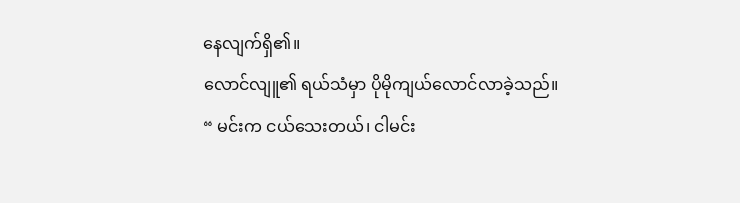နေလျက်ရှိ၏။
လောင်လျူ၏ ရယ်သံမှာ ပိုမိုကျယ်လောင်လာခဲ့သည်။
“ မင်းက ငယ်သေးတယ်၊ ငါမင်း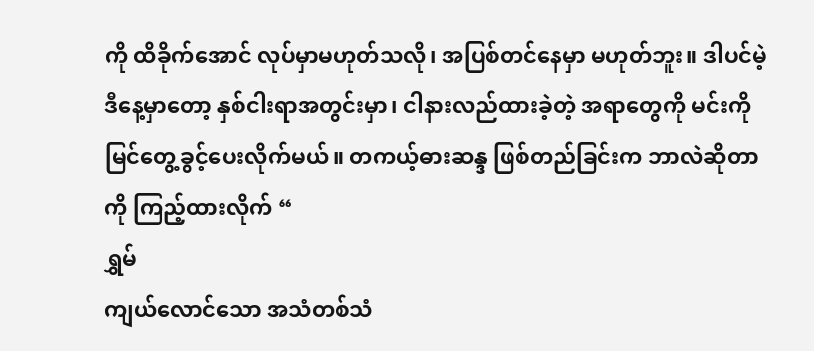ကို ထိခိုက်အောင် လုပ်မှာမဟုတ်သလို၊ အပြစ်တင်နေမှာ မဟုတ်ဘူး။ ဒါပင်မဲ့ ဒီနေ့မှာတော့ နှစ်ငါးရာအတွင်းမှာ၊ ငါနားလည်ထားခဲ့တဲ့ အရာတွေကို မင်းကို မြင်တွေ့ခွင့်ပေးလိုက်မယ်။ တကယ့်ဓားဆန္ဒ ဖြစ်တည်ခြင်းက ဘာလဲဆိုတာကို ကြည့်ထားလိုက် “
ရွှမ်
ကျယ်လောင်သော အသံတစ်သံ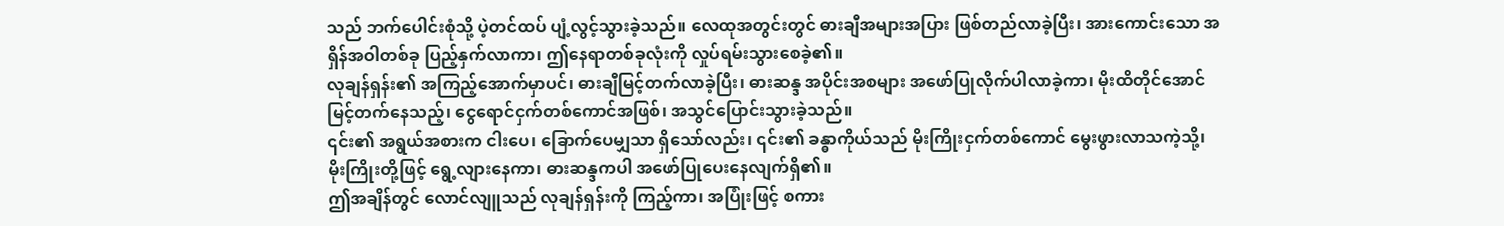သည် ဘက်ပေါင်းစုံသို့ ပဲ့တင်ထပ် ပျံ့လွင့်သွားခဲ့သည်။ လေထုအတွင်းတွင် ဓားချီအများအပြား ဖြစ်တည်လာခဲ့ပြီး၊ အားကောင်းသော အရှိန်အဝါတစ်ခု ပြည့်နှက်လာကာ၊ ဤနေရာတစ်ခုလုံးကို လှုပ်ရမ်းသွားစေခဲ့၏။
လုချန်ရှန်း၏ အကြည့်အောက်မှာပင်၊ ဓားချီမြင့်တက်လာခဲ့ပြီး၊ ဓားဆန္ဒ အပိုင်းအစများ အဖော်ပြုလိုက်ပါလာခဲ့ကာ၊ မိုးထိတိုင်အောင် မြင့်တက်နေသည့်၊ ငွေရောင်ငှက်တစ်ကောင်အဖြစ်၊ အသွင်ပြောင်းသွားခဲ့သည်။
၎င်း၏ အရွယ်အစားက ငါးပေ၊ ခြောက်ပေမျှသာ ရှိသော်လည်း၊ ၎င်း၏ ခန္ဓာကိုယ်သည် မိုးကြိုးငှက်တစ်ကောင် မွေးဖွားလာသကဲ့သို့၊ မိုးကြိုးတို့ဖြင့် ရွေ့လျားနေကာ၊ ဓားဆန္ဒကပါ အဖော်ပြုပေးနေလျက်ရှိ၏။
ဤအချိန်တွင် လောင်လျူသည် လုချန်ရှန်းကို ကြည့်ကာ၊ အပြုံးဖြင့် စကား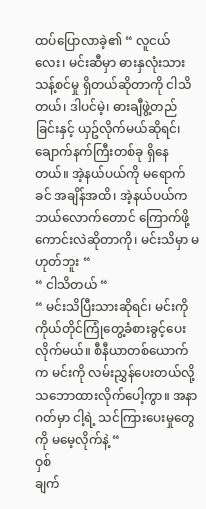ထပ်ပြောလာခဲ့၏ “ လူငယ်လေး၊ မင်းဆီမှာ ဓားနှလုံးသား သန့်စင်မှု ရှိတယ်ဆိုတာကို ငါသိတယ်၊ ဒါပင်မဲ့၊ ဓားချီဖွဲ့တည်ခြင်းနှင့် ယှဥ်လိုက်မယ်ဆိုရင်၊ ချောက်နက်ကြီးတစ်ခု ရှိနေတယ်။ အဲ့နယ်ပယ်ကို မရောက်ခင် အချိန်အထိ၊ အဲ့နယ်ပယ်က ဘယ်လောက်တောင် ကြောက်ဖို့ကောင်းလဲဆိုတာကို၊ မင်းသိမှာ မဟုတ်ဘူး “
“ ငါသိတယ် “
“ မင်းသိပြီးသားဆိုရင်၊ မင်းကို ကိုယ်တိုင်ကြုံတွေ့ခံစားခွင့်ပေးလိုက်မယ်။ စီနီယာတစ်ယောက်က မင်းကို လမ်းညွှန်ပေးတယ်လို့ သဘောထားလိုက်ပေါ့ကွာ။ အနာဂတ်မှာ ငါ့ရဲ့ သင်ကြားပေးမှုတွေကို မမေ့လိုက်နဲ့ “
ဝှစ်
ချက်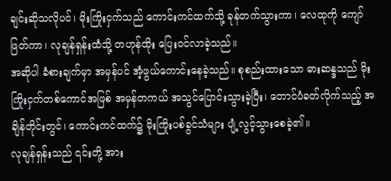ချင်းဆိုသလိုပင်၊ မိုးကြိုးငှက်သည် ကောင်းကင်ထက်သို့ ခုန်တက်သွားကာ၊ လေထုကို ကျော်ဖြတ်ကာ၊ လုချန်ရှန်းထံသို့ တဟုန်ထိုး ပြေးဝင်လာခဲ့သည်။
အဆိုပါ ခံစားချက်မှာ အမှန်ပင် အံ့ဖွယ်ကောင်းနေခဲ့သည်။ စုစည်းထားသော ဓားဆန္ဒသည် မိုးကြိုးငှက်တစ်ကောင်အဖြစ် အမှန်တကယ် အသွင်ပြောင်းသွားခဲ့ပြီး၊ တောင်ပံခတ်လိုက်သည့် အချိန်တိုင်းတွင်၊ ကောင်းကင်ထက်၌ မိုးကြိုးပစ်ခွင်သံများ ပျံ့လွင့်သွားစေခဲ့၏။
လုချန်ရှန်းသည် ၎င်းတို့ အား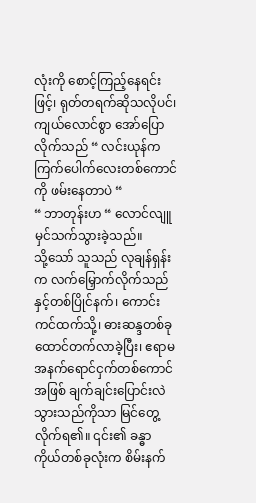လုံးကို စောင့်ကြည့်နေရင်းဖြင့်၊ ရုတ်တရက်ဆိုသလိုပင်၊ ကျယ်လောင်စွာ အော်ပြောလိုက်သည် “ လင်းယုန်က ကြက်ပေါက်လေးတစ်ကောင်ကို ဖမ်းနေတာပဲ “
“ ဘာတုန်းဟ “ လောင်လျူ မှင်သက်သွားခဲ့သည်။
သို့သော် သူသည် လုချန်ရှန်းက လက်မြှောက်လိုက်သည်နှင့်တစ်ပြိုင်နက်၊ ကောင်းကင်ထက်သို့၊ ဓားဆန္ဒတစ်ခု ထောင်တက်လာခဲ့ပြီး၊ ဧရာမ အနက်ရောင်ငှက်တစ်ကောင်အဖြစ် ချက်ချင်းပြောင်းလဲသွားသည်ကိုသာ မြင်တွေ့လိုက်ရ၏။ ၎င်း၏ ခန္ဓာကိုယ်တစ်ခုလုံးက စိမ်းနက်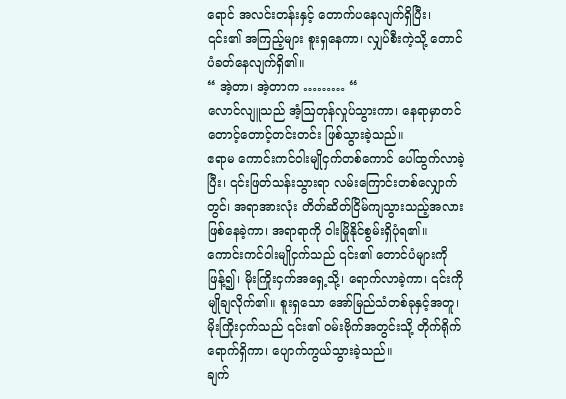ရောင် အလင်းတန်းနှင့် တောက်ပနေလျက်ရှိပြီး၊ ၎င်း၏ အကြည့်များ စူးရှနေကာ၊ လျှပ်စီးကဲ့သို့ တောင်ပံခတ်နေလျက်ရှိ၏။
“ အဲ့တာ၊ အဲ့တာက ……… “
လောင်လျူသည် အံ့ဩတုန်လှုပ်သွားကာ၊ နေရာမှာတင် တောင့်တောင့်တင်းတင်း ဖြစ်သွားခဲ့သည်။
ဧရာမ ကောင်းကင်ဝါးမျိုငှက်တစ်ကောင် ပေါ်ထွက်လာခဲ့ပြီး၊ ၎င်းဖြတ်သန်းသွားရာ လမ်းကြောင်းတစ်လျှောက်တွင်၊ အရာအားလုံး တိတ်ဆိတ်ငြိမ်ကျသွားသည့်အလား ဖြစ်နေခဲ့ကာ၊ အရာရာကို ဝါးမြိုနိုင်စွမ်းရှိပုံရ၏။
ကောင်းကင်ဝါးမျိုငှက်သည် ၎င်း၏ တောင်ပံများကို ဖြန့်၍၊ မိုးကြိုးငှက်အရှေ့သို့၊ ရောက်လာခဲ့ကာ၊ ၎င်းကို မျိုချလိုက်၏။ စူးရှသော အော်မြည်သံတစ်ခုနှင့်အတူ၊ မိုးကြိုးငှက်သည် ၎င်း၏ ဝမ်းဗိုက်အတွင်းသို့ တိုက်ရိုက်ရောက်ရှိကာ၊ ပျောက်ကွယ်သွားခဲ့သည်။
ချက်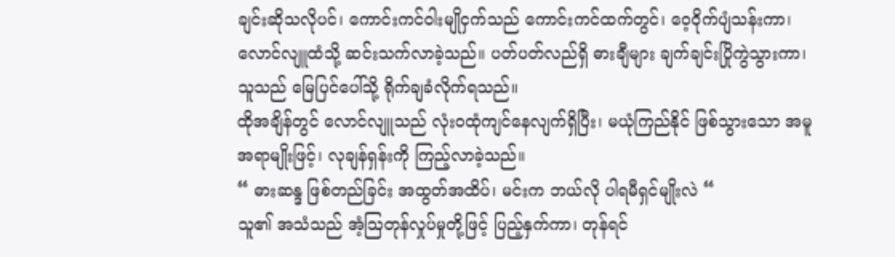ချင်းဆိုသလိုပင်၊ ကောင်းကင်ဝါးမျိုငှက်သည် ကောင်းကင်ထက်တွင်၊ ဝေ့ဝိုက်ပျံသန်းကာ၊ လောင်လျူထံသို့ ဆင်းသက်လာခဲ့သည်။ ပတ်ပတ်လည်ရှိ ဓားချီများ ချက်ချင်းပြိုကွဲသွားကာ၊ သူသည် မြေပြင်ပေါ်သို့ ရိုက်ချခံလိုက်ရသည်။
ထိုအချိန်တွင် လောင်လျူသည် လုံးဝထုံကျင်နေလျက်ရှိပြီး၊ မယုံကြည်နိုင် ဖြစ်သွားသော အမူအရာမျိုးဖြင့်၊ လုချန်ရှန်းကို ကြည့်လာခဲ့သည်။
“ ဓားဆန္ဒ ဖြစ်တည်ခြင်း အထွတ်အထိပ်၊ မင်းက ဘယ်လို ပါရမီရှင်မျိုးလဲ “
သူ၏ အသံသည် အံ့ဩတုန်လှုပ်မှုတို့ဖြင့် ပြည့်နှက်ကာ၊ တုန်ရင်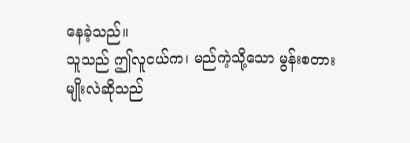နေခဲ့သည်။
သူသည် ဤလူငယ်က၊ မည်ကဲ့သို့သော မွန်းစတားမျိုးလဲဆိုသည်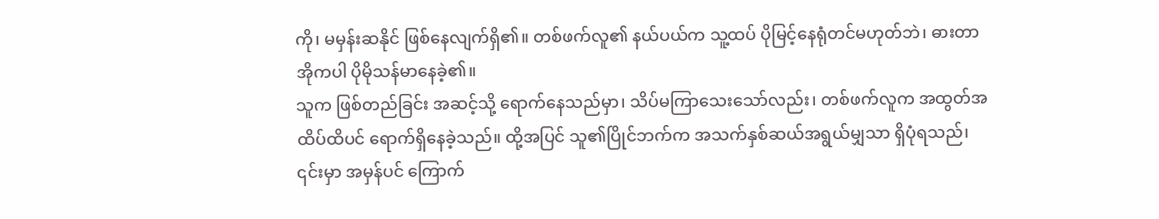ကို၊ မမှန်းဆနိုင် ဖြစ်နေလျက်ရှိ၏။ တစ်ဖက်လူ၏ နယ်ပယ်က သူ့ထပ် ပိုမြင့်နေရုံတင်မဟုတ်ဘဲ၊ ဓားတာအိုကပါ ပိုမိုသန်မာနေခဲ့၏။
သူက ဖြစ်တည်ခြင်း အဆင့်သို့ ရောက်နေသည်မှာ၊ သိပ်မကြာသေးသော်လည်း၊ တစ်ဖက်လူက အထွတ်အထိပ်ထိပင် ရောက်ရှိနေခဲ့သည်။ ထို့အပြင် သူ၏ပြိုင်ဘက်က အသက်နှစ်ဆယ်အရွယ်မျှသာ ရှိပုံရသည်၊ ၎င်းမှာ အမှန်ပင် ကြောက်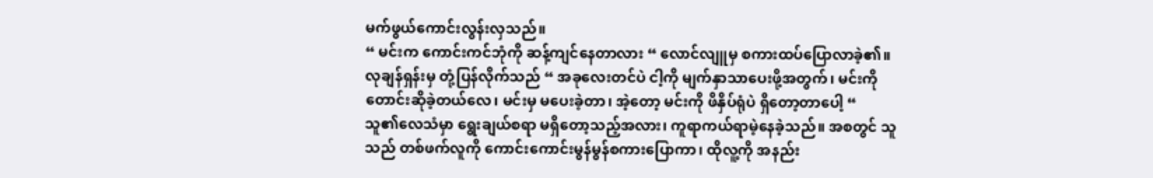မက်ဖွယ်ကောင်းလွန်းလှသည်။
“ မင်းက ကောင်းကင်ဘုံကို ဆန့်ကျင်နေတာလား “ လောင်လျူမှ စကားထပ်ပြောလာခဲ့၏။
လုချန်ရှန်းမှ တုံ့ပြန်လိုက်သည် “ အခုလေးတင်ပဲ ငါ့ကို မျက်နှာသာပေးဖို့အတွက်၊ မင်းကို တောင်းဆိုခဲ့တယ်လေ၊ မင်းမှ မပေးခဲ့တာ၊ အဲ့တော့ မင်းကို ဖိနှိပ်ရုံပဲ ရှိတော့တာပေါ့ “
သူ၏လေသံမှာ ရွေးချယ်စရာ မရှိတော့သည့်အလား၊ ကူရာကယ်ရာမဲ့နေခဲ့သည်။ အစတွင် သူသည် တစ်ဖက်လူကို ကောင်းကောင်းမွန်မွန်စကားပြောကာ၊ ထိုလူ့ကို အနည်း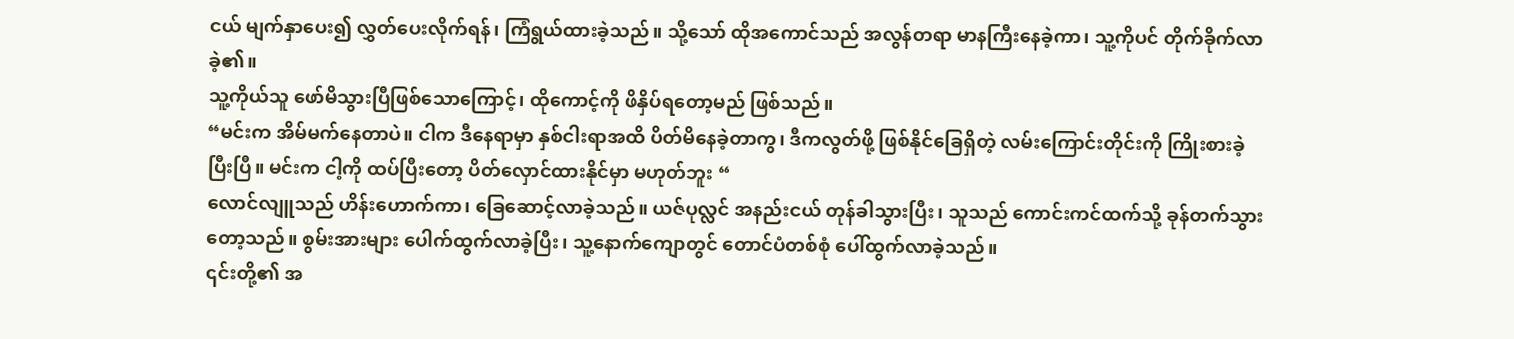ငယ် မျက်နှာပေး၍ လွှတ်ပေးလိုက်ရန်၊ ကြံရွယ်ထားခဲ့သည်။ သို့သော် ထိုအကောင်သည် အလွန်တရာ မာနကြီးနေခဲ့ကာ၊ သူ့ကိုပင် တိုက်ခိုက်လာခဲ့၏။
သူ့ကိုယ်သူ ဖော်မိသွားပြီဖြစ်သောကြောင့်၊ ထိုကောင့်ကို ဖိနှိပ်ရတော့မည် ဖြစ်သည်။
“မင်းက အိမ်မက်နေတာပဲ။ ငါက ဒီနေရာမှာ နှစ်ငါးရာအထိ ပိတ်မိနေခဲ့တာကွ၊ ဒီကလွတ်ဖို့ ဖြစ်နိုင်ခြေရှိတဲ့ လမ်းကြောင်းတိုင်းကို ကြိုးစားခဲ့ပြီးပြီ။ မင်းက ငါ့ကို ထပ်ပြီးတော့ ပိတ်လှောင်ထားနိုင်မှာ မဟုတ်ဘူး “
လောင်လျူသည် ဟိန်းဟောက်ကာ၊ ခြေဆောင့်လာခဲ့သည်။ ယဇ်ပုလ္လင် အနည်းငယ် တုန်ခါသွားပြီး၊ သူသည် ကောင်းကင်ထက်သို့ ခုန်တက်သွားတော့သည်။ စွမ်းအားများ ပေါက်ထွက်လာခဲ့ပြီး၊ သူ့နောက်ကျောတွင် တောင်ပံတစ်စုံ ပေါ်ထွက်လာခဲ့သည်။
၎င်းတို့၏ အ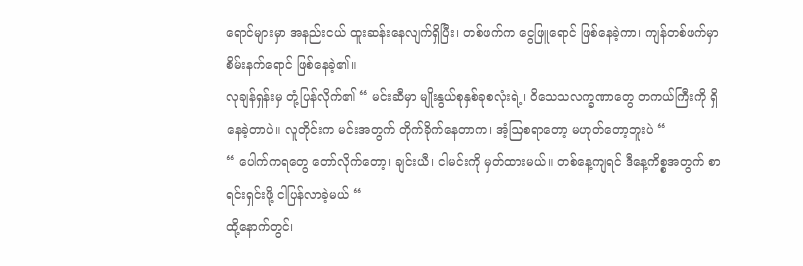ရောင်များမှာ အနည်းငယ် ထူးဆန်းနေလျက်ရှိပြီး၊ တစ်ဖက်က ငွေဖြူရောင် ဖြစ်နေခဲ့ကာ၊ ကျန်တစ်ဖက်မှာ စိမ်းနက်ရောင် ဖြစ်နေခဲ့၏။
လုချန်ရှန်းမှ တုံ့ပြန်လိုက်၏ “ မင်းဆီမှာ မျိုးနွယ်စုနှစ်ခုစလုံးရဲ့၊ ဝိသေသလက္ခဏာတွေ တကယ်ကြီးကို ရှိနေခဲ့တာပဲ။ လူတိုင်းက မင်းအတွက် တိုက်ခိုက်နေတာက၊ အံ့ဩစရာတော့ မဟုတ်တော့ဘူးပဲ “
“ ပေါက်ကရတွေ တော်လိုက်တော့၊ ချင်းယီ၊ ငါမင်းကို မှတ်ထားမယ်။ တစ်နေ့ကျရင် ဒီနေ့ကိစ္စအတွက် စာရင်းရှင်းဖို့ ငါပြန်လာခဲ့မယ် “
ထို့နောက်တွင်၊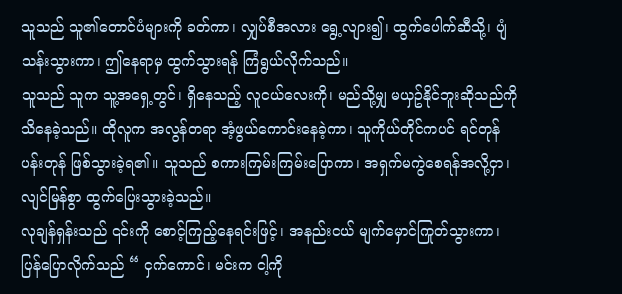သူသည် သူ၏တောင်ပံများကို ခတ်ကာ၊ လျှပ်စီအလား ရွေ့လျား၍၊ ထွက်ပေါက်ဆီသို့၊ ပျံသန်းသွားကာ၊ ဤနေရာမှ ထွက်သွားရန် ကြံရွယ်လိုက်သည်။
သူသည် သူက သူ့အရှေ့တွင်၊ ရှိနေသည့် လူငယ်လေးကို၊ မည်သို့မျှ မယှဥ်နိုင်ဘူးဆိုသည်ကို သိနေခဲ့သည်။ ထိုလူက အလွန်တရာ အံ့ဖွယ်ကောင်းနေခဲ့ကာ၊ သူကိုယ်တိုင်ကပင် ရင်တုန်ပန်းတုန် ဖြစ်သွားခဲ့ရ၏။ သူသည် စကားကြမ်းကြမ်းပြောကာ၊ အရှက်မကွဲစေရန်အလို့ငှာ၊ လျင်မြန်စွာ ထွက်ပြေးသွားခဲ့သည်။
လုချန်ရှန်းသည် ၎င်းကို စောင့်ကြည့်နေရင်းဖြင့်၊ အနည်းငယ် မျက်မှောင်ကြုတ်သွားကာ၊ ပြန်ပြောလိုက်သည် “ ငှက်ကောင်၊ မင်းက ငါ့ကို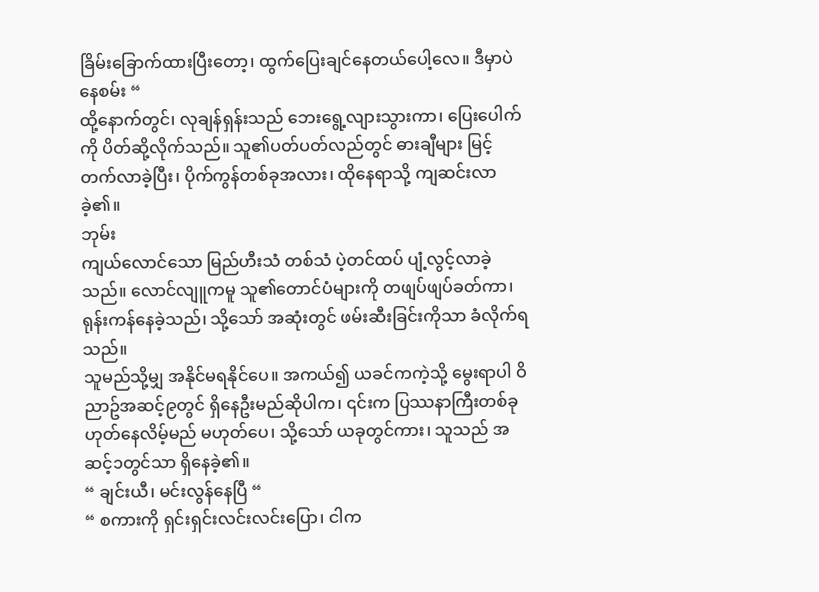ခြိမ်းခြောက်ထားပြီးတော့၊ ထွက်ပြေးချင်နေတယ်ပေါ့လေ။ ဒီမှာပဲ နေစမ်း “
ထို့နောက်တွင်၊ လုချန်ရှန်းသည် ဘေးရွေ့လျားသွားကာ၊ ပြေးပေါက်ကို ပိတ်ဆို့လိုက်သည်။ သူ၏ပတ်ပတ်လည်တွင် ဓားချီများ မြင့်တက်လာခဲ့ပြီး၊ ပိုက်ကွန်တစ်ခုအလား၊ ထိုနေရာသို့ ကျဆင်းလာခဲ့၏။
ဘုမ်း
ကျယ်လောင်သော မြည်ဟီးသံ တစ်သံ ပဲ့တင်ထပ် ပျံ့လွင့်လာခဲ့သည်။ လောင်လျူကမူ သူ၏တောင်ပံများကို တဖျပ်ဖျပ်ခတ်ကာ၊ ရုန်းကန်နေခဲ့သည်၊ သို့သော် အဆုံးတွင် ဖမ်းဆီးခြင်းကိုသာ ခံလိုက်ရသည်။
သူမည်သို့မျှ အနိုင်မရနိုင်ပေ။ အကယ်၍ ယခင်ကကဲ့သို့ မွေးရာပါ ဝိညာဥ်အဆင့်၉တွင် ရှိနေဦးမည်ဆိုပါက၊ ၎င်းက ပြဿနာကြီးတစ်ခု ဟုတ်နေလိမ့်မည် မဟုတ်ပေ၊ သို့သော် ယခုတွင်ကား၊ သူသည် အဆင့်၁တွင်သာ ရှိနေခဲ့၏။
“ ချင်းယီ၊ မင်းလွန်နေပြီ “
“ စကားကို ရှင်းရှင်းလင်းလင်းပြော၊ ငါက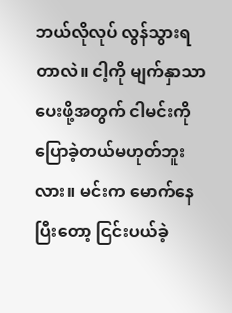ဘယ်လိုလုပ် လွန်သွားရတာလဲ။ ငါ့ကို မျက်နှာသာပေးဖို့အတွက် ငါမင်းကို ပြောခဲ့တယ်မဟုတ်ဘူးလား။ မင်းက မောက်နေပြီးတော့ ငြင်းပယ်ခဲ့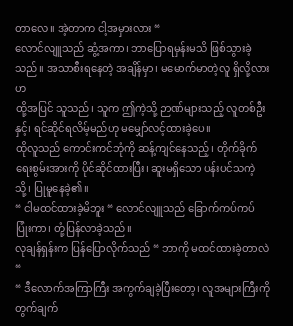တာလေ။ အဲ့တာက ငါ့အမှားလား “
လောင်လျူသည် ဆွံ့အကာ၊ ဘာပြောရမှန်းမသိ ဖြစ်သွားခဲ့သည်။ အသာစီးရနေတဲ့ အချိန်မှာ၊ မမောက်မာတဲ့လူ ရှိလို့လားဟ
ထို့အပြင် သူသည်၊ သူက ဤကဲ့သို့ ဉာဏ်များသည့် လူတစ်ဦးနှင့်၊ ရင်ဆိုင်ရလိမ့်မည်ဟု မမျှော်လင့်ထားခဲ့ပေ။
ထိုလူသည် ကောင်းကင်ဘုံကို ဆန့်ကျင်နေသည့်၊ တိုက်ခိုက်ရေးစွမ်းအားကို ပိုင်ဆိုင်ထားပြီး၊ ဆူးမရှိသော ပန်းပင်သကဲ့သို့၊ ပြုမူနေခဲ့၏။
“ ငါမထင်ထားခဲ့မိဘူး “ လောင်လျူသည် ခြောက်ကပ်ကပ်ပြုံးကာ၊ တုံ့ပြန်လာခဲ့သည်။
လုချန်ရှန်းက ပြန်ပြောလိုက်သည် “ ဘာကို မထင်ထားခဲ့တာလဲ “
“ ဒီလောက်အကြာကြီး အကွက်ချခဲ့ပြီးတော့၊ လူအများကြီးကို တွက်ချက်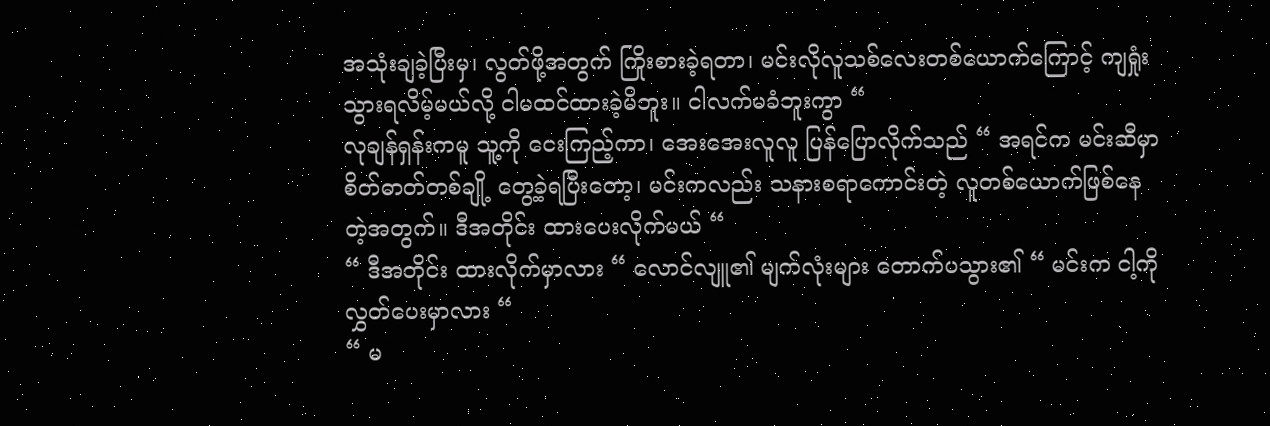အသုံးချခဲ့ပြီးမှ၊ လွတ်ဖို့အတွက် ကြိုးစားခဲ့ရတာ၊ မင်းလိုလူသစ်လေးတစ်ယောက်ကြောင့် ကျရှုံးသွားရလိမ့်မယ်လို့ ငါမထင်ထားခဲ့မိဘူး။ ငါလက်မခံဘူးကွာ “
လုချန်ရှန်းကမူ သူ့ကို ငေးကြည့်ကာ၊ အေးအေးလူလူ ပြန်ပြောလိုက်သည် “ အရင်က မင်းဆီမှာ စိတ်ဓာတ်တစ်ချို့ တွေ့ခဲ့ရပြီးတော့၊ မင်းကလည်း သနားစရာကောင်းတဲ့ လူတစ်ယောက်ဖြစ်နေတဲ့အတွက်။ ဒီအတိုင်း ထားပေးလိုက်မယ် “
“ ဒီအတိုင်း ထားလိုက်မှာလား “ လောင်လျူ၏ မျက်လုံးများ တောက်ပသွား၏ “ မင်းက ငါ့ကို လွှတ်ပေးမှာလား “
“ မ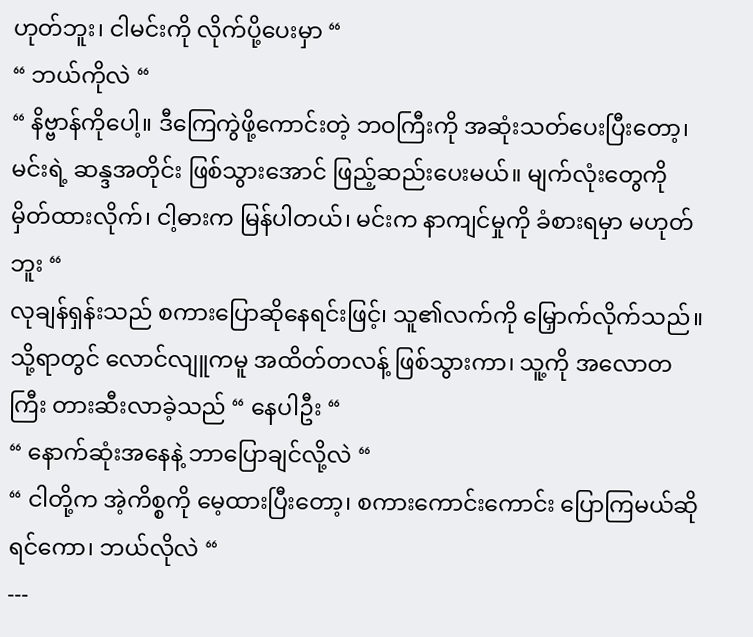ဟုတ်ဘူး၊ ငါမင်းကို လိုက်ပို့ပေးမှာ “
“ ဘယ်ကိုလဲ “
“ နိဗ္ဗာန်ကိုပေါ့။ ဒီကြေကွဲဖို့ကောင်းတဲ့ ဘဝကြီးကို အဆုံးသတ်ပေးပြီးတော့၊ မင်းရဲ့ ဆန္ဒအတိုင်း ဖြစ်သွားအောင် ဖြည့်ဆည်းပေးမယ်။ မျက်လုံးတွေကို မှိတ်ထားလိုက်၊ ငါ့ဓားက မြန်ပါတယ်၊ မင်းက နာကျင်မှုကို ခံစားရမှာ မဟုတ်ဘူး “
လုချန်ရှန်းသည် စကားပြောဆိုနေရင်းဖြင့်၊ သူ၏လက်ကို မြှောက်လိုက်သည်။
သို့ရာတွင် လောင်လျူကမူ အထိတ်တလန့် ဖြစ်သွားကာ၊ သူ့ကို အလောတကြီး တားဆီးလာခဲ့သည် “ နေပါဦး “
“ နောက်ဆုံးအနေနဲ့ ဘာပြောချင်လို့လဲ “
“ ငါတို့က အဲ့ကိစ္စကို မေ့ထားပြီးတော့၊ စကားကောင်းကောင်း ပြောကြမယ်ဆိုရင်ကော၊ ဘယ်လိုလဲ “
---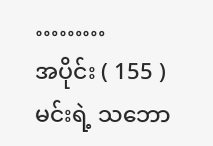………
အပိုင်း ( 155 )
မင်းရဲ့ သဘော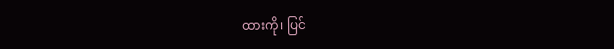ထားကို၊ ပြင်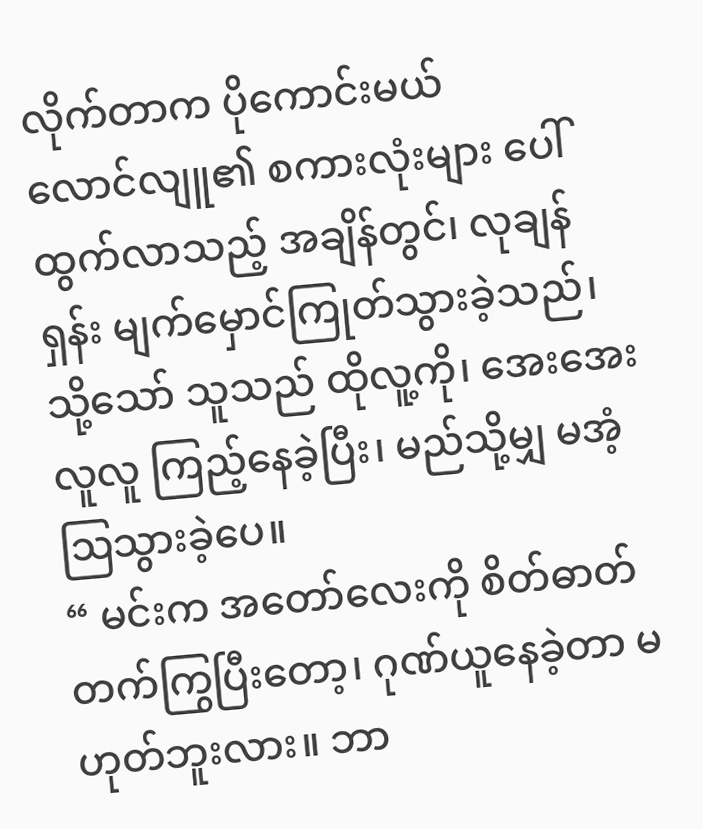လိုက်တာက ပိုကောင်းမယ်
လောင်လျူ၏ စကားလုံးများ ပေါ်ထွက်လာသည့် အချိန်တွင်၊ လုချန်ရှန်း မျက်မှောင်ကြုတ်သွားခဲ့သည်၊ သို့သော် သူသည် ထိုလူ့ကို၊ အေးအေးလူလူ ကြည့်နေခဲ့ပြီး၊ မည်သို့မျှ မအံ့ဩသွားခဲ့ပေ။
“ မင်းက အတော်လေးကို စိတ်ဓာတ်တက်ကြွပြီးတော့၊ ဂုဏ်ယူနေခဲ့တာ မဟုတ်ဘူးလား။ ဘာ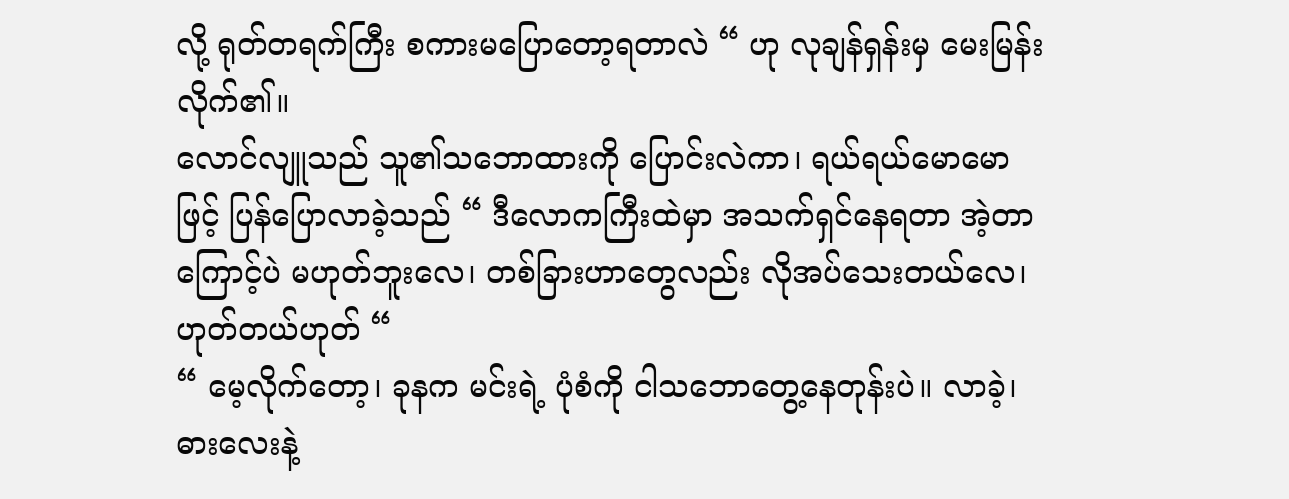လို့ ရုတ်တရက်ကြီး စကားမပြောတော့ရတာလဲ “ ဟု လုချန်ရှန်းမှ မေးမြန်းလိုက်၏။
လောင်လျူသည် သူ၏သဘောထားကို ပြောင်းလဲကာ၊ ရယ်ရယ်မောမောဖြင့် ပြန်ပြောလာခဲ့သည် “ ဒီလောကကြီးထဲမှာ အသက်ရှင်နေရတာ အဲ့တာကြောင့်ပဲ မဟုတ်ဘူးလေ၊ တစ်ခြားဟာတွေလည်း လိုအပ်သေးတယ်လေ၊ ဟုတ်တယ်ဟုတ် “
“ မေ့လိုက်တော့၊ ခုနက မင်းရဲ့ ပုံစံကို ငါသဘောတွေ့နေတုန်းပဲ။ လာခဲ့၊ ဓားလေးနဲ့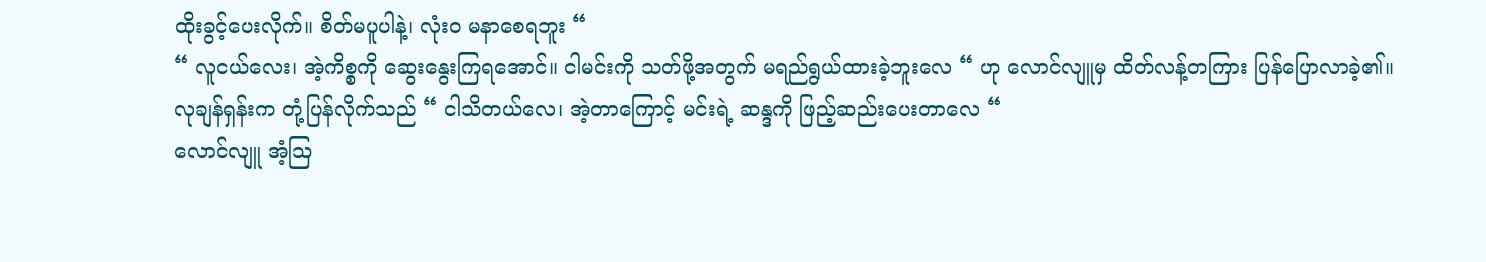ထိုးခွင့်ပေးလိုက်။ စိတ်မပူပါနဲ့၊ လုံးဝ မနာစေရဘူး “
“ လူငယ်လေး၊ အဲ့ကိစ္စကို ဆွေးနွေးကြရအောင်။ ငါမင်းကို သတ်ဖို့အတွက် မရည်ရွယ်ထားခဲ့ဘူးလေ “ ဟု လောင်လျူမှ ထိတ်လန့်တကြား ပြန်ပြောလာခဲ့၏။
လုချန်ရှန်းက တုံ့ပြန်လိုက်သည် “ ငါသိတယ်လေ၊ အဲ့တာကြောင့် မင်းရဲ့ ဆန္ဒကို ဖြည့်ဆည်းပေးတာလေ “
လောင်လျူ အံ့ဩ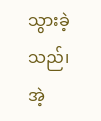သွားခဲ့သည်၊ အဲ့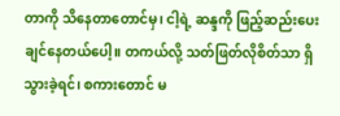တာကို သိနေတာတောင်မှ၊ ငါ့ရဲ့ ဆန္ဒကို ဖြည့်ဆည်းပေးချင်နေတယ်ပေါ့။ တကယ်လို့ သတ်ဖြတ်လိုစိတ်သာ ရှိသွားခဲ့ရင်၊ စကားတောင် မ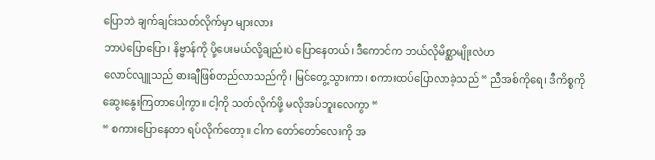ပြောဘဲ ချက်ချင်းသတ်လိုက်မှာ များလား
ဘာပဲပြောပြော၊ နိဗ္ဗာန်ကို ပို့ပေးမယ်လို့ချည်းပဲ ပြောနေတယ်၊ ဒီကောင်က ဘယ်လိုမိစ္ဆာမျိုးလဲဟ
လောင်လျူသည် ဓားချီဖြစ်တည်လာသည်ကို၊ မြင်တွေ့သွားကာ၊ စကားထပ်ပြောလာခဲ့သည် “ ညီအစ်ကိုရေ၊ ဒီကိစ္စကို ဆွေးနွေးကြတာပေါ့ကွာ။ ငါ့ကို သတ်လိုက်ဖို့ မလိုအပ်ဘူးလေကွာ “
“ စကားပြောနေတာ ရပ်လိုက်တော့။ ငါက တော်တော်လေးကို အ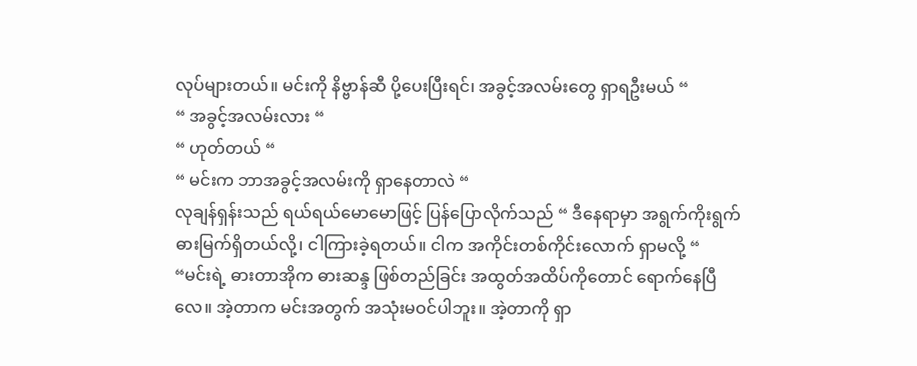လုပ်များတယ်။ မင်းကို နိဗ္ဗာန်ဆီ ပို့ပေးပြီးရင်၊ အခွင့်အလမ်းတွေ ရှာရဦးမယ် “
“ အခွင့်အလမ်းလား “
“ ဟုတ်တယ် “
“ မင်းက ဘာအခွင့်အလမ်းကို ရှာနေတာလဲ “
လုချန်ရှန်းသည် ရယ်ရယ်မောမောဖြင့် ပြန်ပြောလိုက်သည် “ ဒီနေရာမှာ အရွက်ကိုးရွက် ဓားမြက်ရှိတယ်လို့၊ ငါကြားခဲ့ရတယ်။ ငါက အကိုင်းတစ်ကိုင်းလောက် ရှာမလို့ “
“မင်းရဲ့ ဓားတာအိုက ဓားဆန္ဒ ဖြစ်တည်ခြင်း အထွတ်အထိပ်ကိုတောင် ရောက်နေပြီလေ။ အဲ့တာက မင်းအတွက် အသုံးမဝင်ပါဘူး။ အဲ့တာကို ရှာ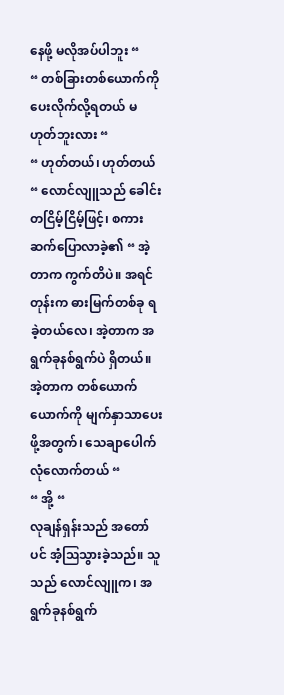နေဖို့ မလိုအပ်ပါဘူး “
“ တစ်ခြားတစ်ယောက်ကို ပေးလိုက်လို့ရတယ် မဟုတ်ဘူးလား “
“ ဟုတ်တယ်၊ ဟုတ်တယ် “ လောင်လျူသည် ခေါင်းတငြိမ့်ငြိမ့်ဖြင့်၊ စကားဆက်ပြောလာခဲ့၏ “ အဲ့တာက ကွက်တိပဲ။ အရင်တုန်းက ဓားမြက်တစ်ခု ရခဲ့တယ်လေ၊ အဲ့တာက အရွက်ခုနစ်ရွက်ပဲ ရှိတယ်။ အဲ့တာက တစ်ယောက်ယောက်ကို မျက်နှာသာပေးဖို့အတွက်၊ သေချာပေါက် လုံလောက်တယ် “
“ အို့ “
လုချန်ရှန်းသည် အတော်ပင် အံ့ဩသွားခဲ့သည်။ သူသည် လောင်လျူက၊ အရွက်ခုနစ်ရွက်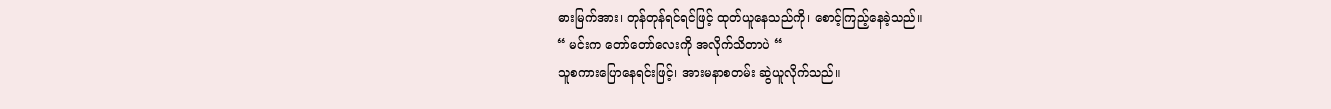ဓားမြက်အား၊ တုန်တုန်ရင်ရင်ဖြင့် ထုတ်ယူနေသည်ကို၊ စောင့်ကြည့်နေခဲ့သည်။
“ မင်းက တော်တော်လေးကို အလိုက်သိတာပဲ “
သူစကားပြောနေရင်းဖြင့်၊ အားမနာစတမ်း ဆွဲယူလိုက်သည်။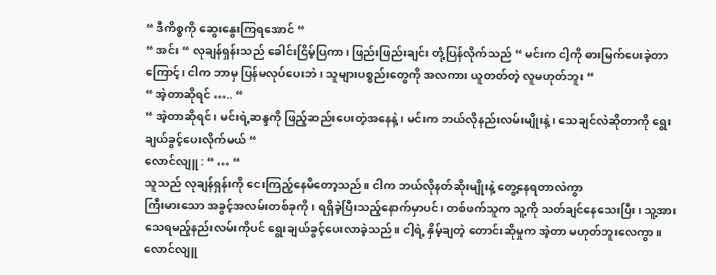“ ဒီကိစ္စကို ဆွေးနွေးကြရအောင် “
“ အင်း “ လုချန်ရှန်းသည် ခေါင်းငြိမ့်ပြကာ၊ ဖြည်းဖြည်းချင်း တုံ့ပြန်လိုက်သည် “ မင်းက ငါ့ကို ဓားမြက်ပေးခဲ့တာကြောင့်၊ ငါက ဘာမှ ပြန်မလုပ်ပေးဘဲ၊ သူများပစ္စည်းတွေကို အလကား ယူတတ်တဲ့ လူမဟုတ်ဘူး “
“ အဲ့တာဆိုရင် ….. “
“ အဲ့တာဆိုရင်၊ မင်းရဲ့ဆန္ဒကို ဖြည့်ဆည်းပေးတဲ့အနေနဲ့၊ မင်းက ဘယ်လိုနည်းလမ်းမျိုးနဲ့၊ သေချင်လဲဆိုတာကို ရွေးချယ်ခွင့်ပေးလိုက်မယ် “
လောင်လျူ : “ … “
သူသည် လုချန်ရှန်းကို ငေးကြည့်နေမိတော့သည်။ ငါက ဘယ်လိုနတ်ဆိုးမျိုးနဲ့ တွေ့နေရတာလဲကွာ
ကြီးမားသော အခွင့်အလမ်းတစ်ခုကို၊ ရရှိခဲ့ပြီးသည့်နောက်မှာပင်၊ တစ်ဖက်သူက သူ့ကို သတ်ချင်နေသေးပြီး၊ သူ့အား သေရမည့်နည်းလမ်းကိုပင် ရွေးချယ်ခွင့်ပေးလာခဲ့သည်။ ငါ့ရဲ့ နှိမ့်ချတဲ့ တောင်းဆိုမှုက အဲ့တာ မဟုတ်ဘူးလေကွာ။
လောင်လျူ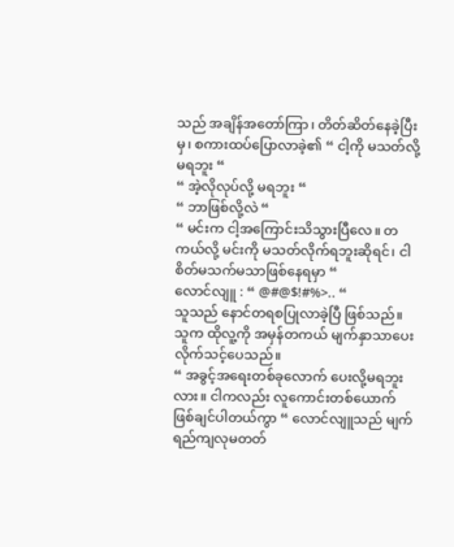သည် အချိန်အတော်ကြာ၊ တိတ်ဆိတ်နေခဲ့ပြီးမှ၊ စကားထပ်ပြောလာခဲ့၏ “ ငါ့ကို မသတ်လို့မရဘူး “
“ အဲ့လိုလုပ်လို့ မရဘူး “
“ ဘာဖြစ်လို့လဲ “
“ မင်းက ငါ့အကြောင်းသိသွားပြီလေ။ တကယ်လို့ မင်းကို မသတ်လိုက်ရဘူးဆိုရင်၊ ငါစိတ်မသက်မသာဖြစ်နေရမှာ “
လောင်လျူ : “ @#@$!#%>.. “
သူသည် နောင်တရစပြုလာခဲ့ပြီ ဖြစ်သည်။ သူက ထိုလူ့ကို အမှန်တကယ် မျက်နှာသာပေးလိုက်သင့်ပေသည်။
“ အခွင့်အရေးတစ်ခုလောက် ပေးလို့မရဘူးလား။ ငါကလည်း လူကောင်းတစ်ယောက် ဖြစ်ချင်ပါတယ်ကွာ “ လောင်လျူသည် မျက်ရည်ကျလုမတတ်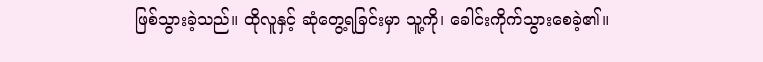ဖြစ်သွားခဲ့သည်။ ထိုလူနှင့် ဆုံတွေ့ရခြင်းမှာ သူ့ကို၊ ခေါင်းကိုက်သွားစေခဲ့၏။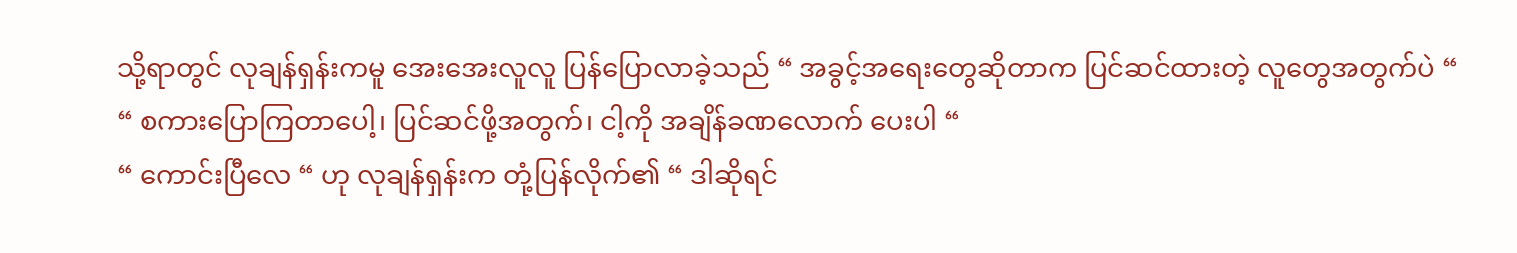သို့ရာတွင် လုချန်ရှန်းကမူ အေးအေးလူလူ ပြန်ပြောလာခဲ့သည် “ အခွင့်အရေးတွေဆိုတာက ပြင်ဆင်ထားတဲ့ လူတွေအတွက်ပဲ “
“ စကားပြောကြတာပေါ့၊ ပြင်ဆင်ဖို့အတွက်၊ ငါ့ကို အချိန်ခဏလောက် ပေးပါ “
“ ကောင်းပြီလေ “ ဟု လုချန်ရှန်းက တုံ့ပြန်လိုက်၏ “ ဒါဆိုရင်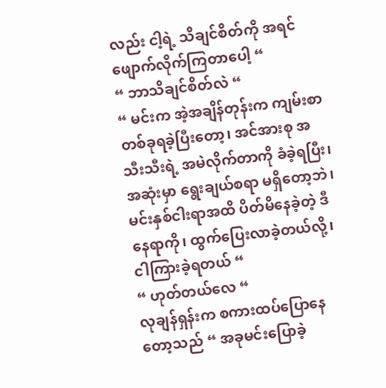လည်း ငါ့ရဲ့ သိချင်စိတ်ကို အရင်ဖျောက်လိုက်ကြတာပေါ့ “
“ ဘာသိချင်စိတ်လဲ “
“ မင်းက အဲ့အချိန်တုန်းက ကျမ်းစာတစ်ခုရခဲ့ပြီးတော့၊ အင်အားစု အသီးသီးရဲ့ အမဲလိုက်တာကို ခံခဲ့ရပြီး၊ အဆုံးမှာ ရွေးချယ်စရာ မရှိတော့ဘဲ၊ မင်းနှစ်ငါးရာအထိ ပိတ်မိနေခဲ့တဲ့ ဒီနေရာကို၊ ထွက်ပြေးလာခဲ့တယ်လို့၊ ငါကြားခဲ့ရတယ် “
“ ဟုတ်တယ်လေ “
လုချန်ရှန်းက စကားထပ်ပြောနေတော့သည် “ အခုမင်းပြောခဲ့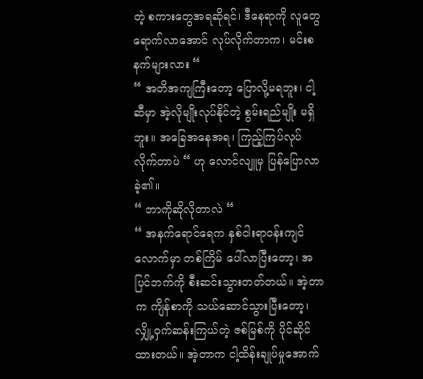တဲ့ စကားတွေအရဆိုရင်၊ ဒီနေရာကို လူတွေ ရောက်လာအောင် လုပ်လိုက်တာက၊ မင်းစနက်များလား “
“ အတိအကျကြီးတော့ ပြောလို့မရဘူး၊ ငါ့ဆီမှာ အဲ့လိုမျိုးလုပ်နိုင်တဲ့ စွမ်းရည်မျိုး မရှိဘူး။ အခြေအနေအရ၊ ကြည့်ကြပ်လုပ်လိုက်တာပဲ “ ဟု လောင်လျူမှ ပြန်ပြောလာခဲ့၏။
“ ဘာကိုဆိုလိုတာလဲ “
“ အနက်ရောင်ရေက နှစ်ငါးရာဝန်းကျင်လောက်မှာ တစ်ကြိမ် ပေါ်လာပြီးတော့၊ အပြင်ဘက်ကို စီးဆင်းသွားတတ်တယ်။ အဲ့တာက ကျိန်စာကို သယ်ဆောင်သွားပြီးတော့၊ လျှို့ဝှက်ဆန်းကြယ်တဲ့ ဇစ်မြစ်ကို ပိုင်ဆိုင်ထားတယ်။ အဲ့တာက ငါ့ထိန်းချုပ်မှုအောက်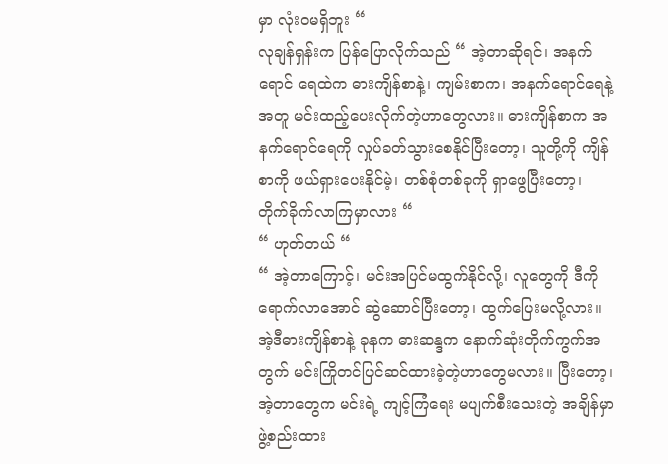မှာ လုံးဝမရှိဘူး “
လုချန်ရှန်းက ပြန်ပြောလိုက်သည် “ အဲ့တာဆိုရင်၊ အနက်ရောင် ရေထဲက ဓားကျိန်စာနဲ့၊ ကျမ်းစာက၊ အနက်ရောင်ရေနဲ့အတူ မင်းထည့်ပေးလိုက်တဲ့ဟာတွေလား။ ဓားကျိန်စာက အနက်ရောင်ရေကို လှုပ်ခတ်သွားစေနိုင်ပြီးတော့၊ သူတို့ကို ကျိန်စာကို ဖယ်ရှားပေးနိုင်မဲ့၊ တစ်စုံတစ်ခုကို ရှာဖွေပြီးတော့၊ တိုက်ခိုက်လာကြမှာလား “
“ ဟုတ်တယ် “
“ အဲ့တာကြောင့်၊ မင်းအပြင်မထွက်နိုင်လို့၊ လူတွေကို ဒီကို ရောက်လာအောင် ဆွဲဆောင်ပြီးတော့၊ ထွက်ပြေးမလို့လား။ အဲ့ဒီဓားကျိန်စာနဲ့ ခုနက ဓားဆန္ဒက နောက်ဆုံးတိုက်ကွက်အတွက် မင်းကြိုတင်ပြင်ဆင်ထားခဲ့တဲ့ဟာတွေမလား။ ပြီးတော့၊ အဲ့တာတွေက မင်းရဲ့ ကျင့်ကြံရေး မပျက်စီးသေးတဲ့ အချိန်မှာ ဖွဲ့စည်းထား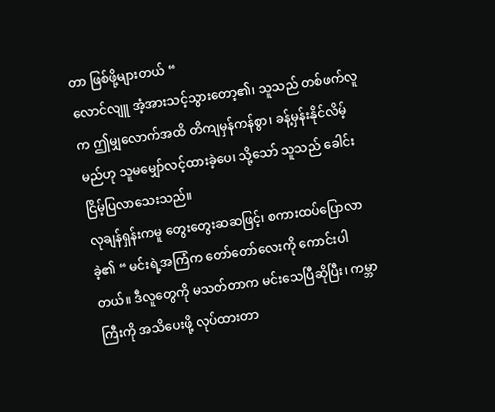တာ ဖြစ်ဖို့များတယ် “
လောင်လျူ အံ့အားသင့်သွားတော့၏၊ သူသည် တစ်ဖက်လူက ဤမျှလောက်အထိ တိကျမှန်ကန်စွာ၊ ခန့်မှန်းနိုင်လိမ့်မည်ဟု သူမမျှော်လင့်ထားခဲ့ပေ၊ သို့သော် သူသည် ခေါင်းငြိမ့်ပြလာသေးသည်။
လုချန်ရှန်းကမူ တွေးတွေးဆဆဖြင့်၊ စကားထပ်ပြောလာခဲ့၏ “ မင်းရဲ့အကြံက တော်တော်လေးကို ကောင်းပါတယ်။ ဒီလူတွေကို မသတ်တာက မင်းသေပြီဆိုပြီး၊ ကမ္ဘာကြီးကို အသိပေးဖို့ လုပ်ထားတာ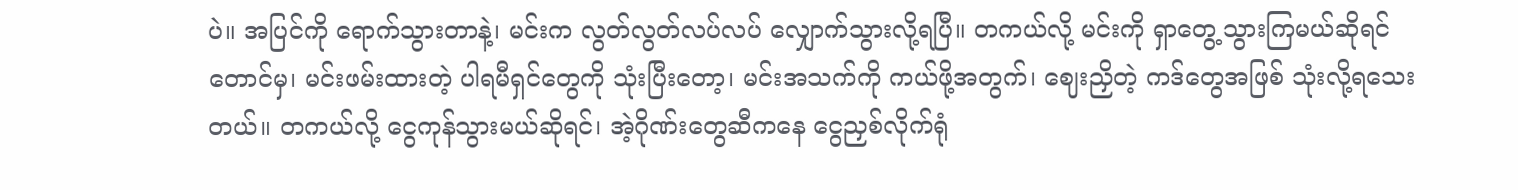ပဲ။ အပြင်ကို ရောက်သွားတာနဲ့၊ မင်းက လွတ်လွတ်လပ်လပ် လျှောက်သွားလို့ရပြီ။ တကယ်လို့ မင်းကို ရှာတွေ့သွားကြမယ်ဆိုရင်တောင်မှ၊ မင်းဖမ်းထားတဲ့ ပါရမီရှင်တွေကို သုံးပြီးတော့၊ မင်းအသက်ကို ကယ်ဖို့အတွက်၊ ဈေးညှိတဲ့ ကဒ်တွေအဖြစ် သုံးလို့ရသေးတယ်။ တကယ်လို့ ငွေကုန်သွားမယ်ဆိုရင်၊ အဲ့ဂိုဏ်းတွေဆီကနေ ငွေညှစ်လိုက်ရုံ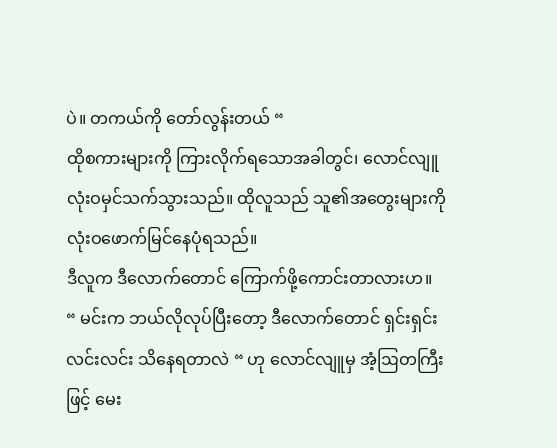ပဲ။ တကယ်ကို တော်လွန်းတယ် “
ထိုစကားများကို ကြားလိုက်ရသောအခါတွင်၊ လောင်လျူ လုံးဝမှင်သက်သွားသည်။ ထိုလူသည် သူ၏အတွေးများကို လုံးဝဖောက်မြင်နေပုံရသည်။
ဒီလူက ဒီလောက်တောင် ကြောက်ဖို့ကောင်းတာလားဟ။
“ မင်းက ဘယ်လိုလုပ်ပြီးတော့ ဒီလောက်တောင် ရှင်းရှင်းလင်းလင်း သိနေရတာလဲ “ ဟု လောင်လျူမှ အံ့ဩတကြီးဖြင့် မေး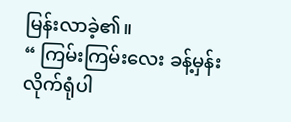မြန်းလာခဲ့၏။
“ ကြမ်းကြမ်းလေး ခန့်မှန်းလိုက်ရုံပါ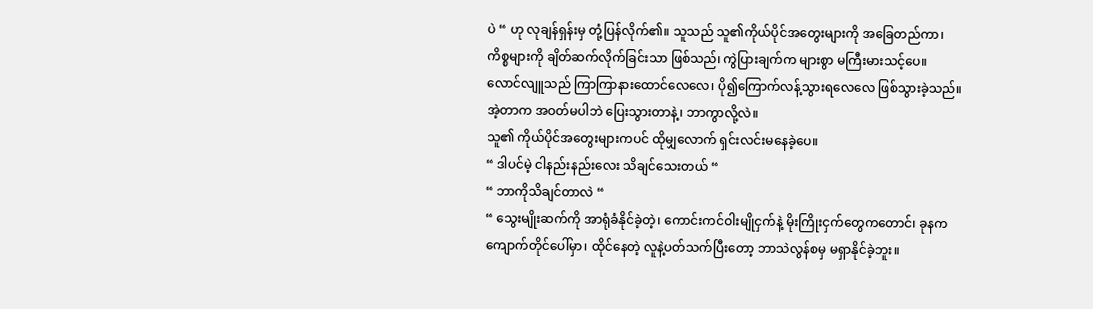ပဲ “ ဟု လုချန်ရှန်းမှ တုံ့ပြန်လိုက်၏။ သူသည် သူ၏ကိုယ်ပိုင်အတွေးများကို အခြေတည်ကာ၊ ကိစ္စများကို ချိတ်ဆက်လိုက်ခြင်းသာ ဖြစ်သည်၊ ကွဲပြားချက်က များစွာ မကြီးမားသင့်ပေ။
လောင်လျူသည် ကြာကြာနားထောင်လေလေ၊ ပို၍ကြောက်လန့်သွားရလေလေ ဖြစ်သွားခဲ့သည်။ အဲ့တာက အဝတ်မပါဘဲ ပြေးသွားတာနဲ့၊ ဘာကွာလို့လဲ။
သူ၏ ကိုယ်ပိုင်အတွေးများကပင် ထိုမျှလောက် ရှင်းလင်းမနေခဲ့ပေ။
“ ဒါပင်မဲ့ ငါနည်းနည်းလေး သိချင်သေးတယ် “
“ ဘာကိုသိချင်တာလဲ “
“ သွေးမျိုးဆက်ကို အာရုံခံနိုင်ခဲ့တဲ့၊ ကောင်းကင်ဝါးမျိုငှက်နဲ့ မိုးကြိုးငှက်တွေကတောင်၊ ခုနက ကျောက်တိုင်ပေါ်မှာ၊ ထိုင်နေတဲ့ လူနဲ့ပတ်သက်ပြီးတော့ ဘာသဲလွန်စမှ မရှာနိုင်ခဲ့ဘူး။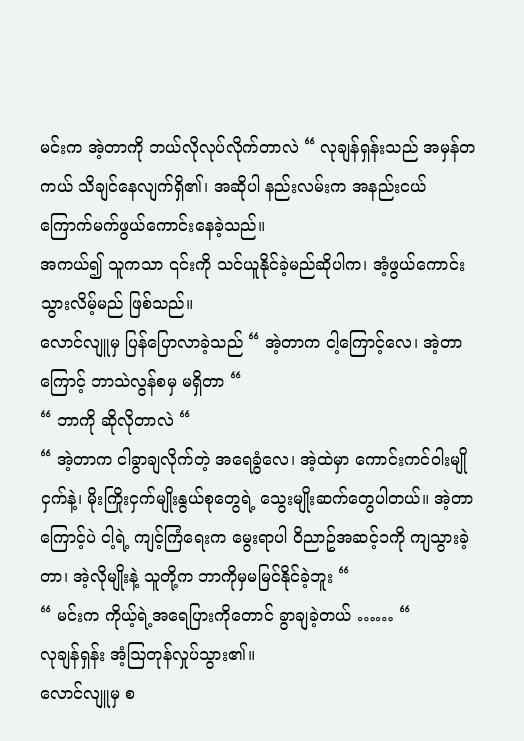မင်းက အဲ့တာကို ဘယ်လိုလုပ်လိုက်တာလဲ “ လုချန်ရှန်းသည် အမှန်တကယ် သိချင်နေလျက်ရှိ၏၊ အဆိုပါ နည်းလမ်းက အနည်းငယ် ကြောက်မက်ဖွယ်ကောင်းနေခဲ့သည်။
အကယ်၍ သူကသာ ၎င်းကို သင်ယူနိုင်ခဲ့မည်ဆိုပါက၊ အံ့ဖွယ်ကောင်းသွားလိမ့်မည် ဖြစ်သည်။
လောင်လျူမှ ပြန်ပြောလာခဲ့သည် “ အဲ့တာက ငါ့ကြောင့်လေ၊ အဲ့တာကြောင့် ဘာသဲလွန်စမှ မရှိတာ “
“ ဘာကို ဆိုလိုတာလဲ “
“ အဲ့တာက ငါခွာချလိုက်တဲ့ အရေခွံလေ၊ အဲ့ထဲမှာ ကောင်းကင်ဝါးမျိုငှက်နဲ့၊ မိုးကြိုးငှက်မျိုးနွယ်စုတွေရဲ့ သွေးမျိုးဆက်တွေပါတယ်။ အဲ့တာကြောင့်ပဲ ငါ့ရဲ့ ကျင့်ကြံရေးက မွေးရာပါ ဝိညာဥ်အဆင့်၁ကို ကျသွားခဲ့တာ၊ အဲ့လိုမျိုးနဲ့ သူတို့က ဘာကိုမှမမြင်နိုင်ခဲ့ဘူး “
“ မင်းက ကိုယ့်ရဲ့အရေပြားကိုတောင် ခွာချခဲ့တယ် …… “
လုချန်ရှန်း အံ့ဩတုန်လှုပ်သွား၏။
လောင်လျူမှ စ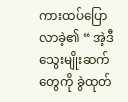ကားထပ်ပြောလာခဲ့၏ “ အဲ့ဒီသွေးမျိုးဆက်တွေကို ခွဲထုတ်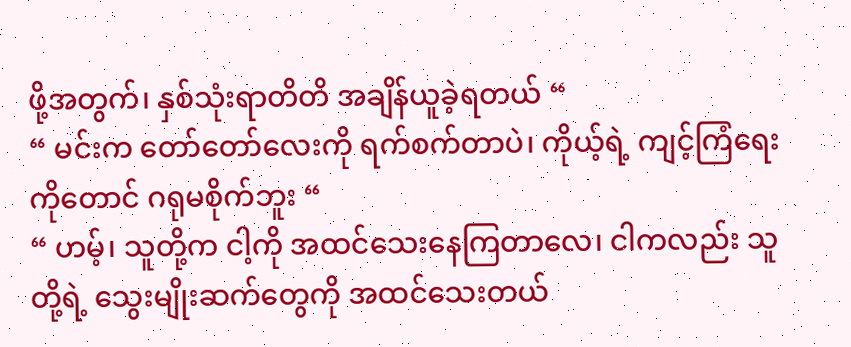ဖို့အတွက်၊ နှစ်သုံးရာတိတိ အချိန်ယူခဲ့ရတယ် “
“ မင်းက တော်တော်လေးကို ရက်စက်တာပဲ၊ ကိုယ့်ရဲ့ ကျင့်ကြံရေးကိုတောင် ဂရုမစိုက်ဘူး “
“ ဟမ့်၊ သူတို့က ငါ့ကို အထင်သေးနေကြတာလေ၊ ငါကလည်း သူတို့ရဲ့ သွေးမျိုးဆက်တွေကို အထင်သေးတယ်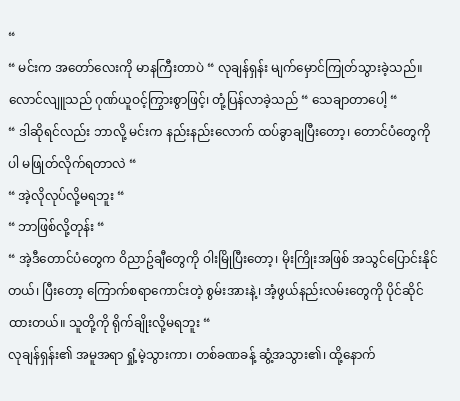“
“ မင်းက အတော်လေးကို မာနကြီးတာပဲ “ လုချန်ရှန်း မျက်မှောင်ကြုတ်သွားခဲ့သည်။
လောင်လျူသည် ဂုဏ်ယူဝင့်ကြွားစွာဖြင့်၊ တုံ့ပြန်လာခဲ့သည် “ သေချာတာပေါ့ “
“ ဒါဆိုရင်လည်း ဘာလို့ မင်းက နည်းနည်းလောက် ထပ်ခွာချပြီးတော့၊ တောင်ပံတွေကိုပါ မဖြုတ်လိုက်ရတာလဲ “
“ အဲ့လိုလုပ်လို့မရဘူး “
“ ဘာဖြစ်လို့တုန်း “
“ အဲ့ဒီတောင်ပံတွေက ဝိညာဥ်ချီတွေကို ဝါးမြိုပြီးတော့၊ မိုးကြိုးအဖြစ် အသွင်ပြောင်းနိုင်တယ်၊ ပြီးတော့ ကြောက်စရာကောင်းတဲ့ စွမ်းအားနဲ့၊ အံ့ဖွယ်နည်းလမ်းတွေကို ပိုင်ဆိုင်ထားတယ်။ သူတို့ကို ရိုက်ချိုးလို့မရဘူး “
လုချန်ရှန်း၏ အမူအရာ ရှုံ့မဲ့သွားကာ၊ တစ်ခဏခန့် ဆွံ့အသွား၏၊ ထို့နောက်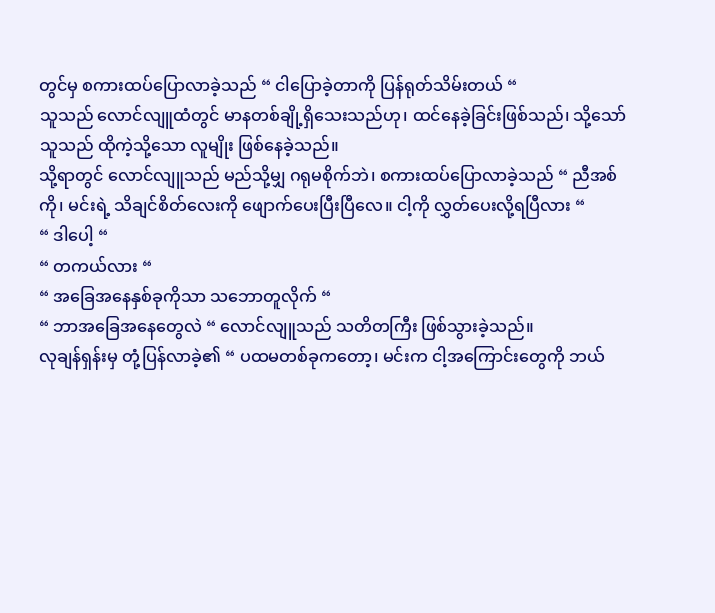တွင်မှ စကားထပ်ပြောလာခဲ့သည် “ ငါပြောခဲ့တာကို ပြန်ရုတ်သိမ်းတယ် “
သူသည် လောင်လျူထံတွင် မာနတစ်ချို့ရှိသေးသည်ဟု၊ ထင်နေခဲ့ခြင်းဖြစ်သည်၊ သို့သော် သူသည် ထိုကဲ့သို့သော လူမျိုး ဖြစ်နေခဲ့သည်။
သို့ရာတွင် လောင်လျူသည် မည်သို့မျှ ဂရုမစိုက်ဘဲ၊ စကားထပ်ပြောလာခဲ့သည် “ ညီအစ်ကို၊ မင်းရဲ့ သိချင်စိတ်လေးကို ဖျောက်ပေးပြီးပြီလေ။ ငါ့ကို လွှတ်ပေးလို့ရပြီလား “
“ ဒါပေါ့ “
“ တကယ်လား “
“ အခြေအနေနှစ်ခုကိုသာ သဘောတူလိုက် “
“ ဘာအခြေအနေတွေလဲ “ လောင်လျူသည် သတိတကြီး ဖြစ်သွားခဲ့သည်။
လုချန်ရှန်းမှ တုံ့ပြန်လာခဲ့၏ “ ပထမတစ်ခုကတော့၊ မင်းက ငါ့အကြောင်းတွေကို ဘယ်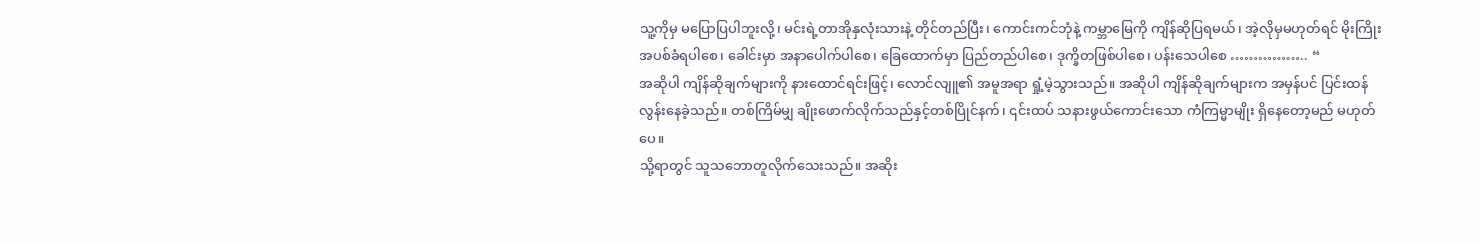သူ့ကိုမှ မပြောပြပါဘူးလို့၊ မင်းရဲ့တာအိုနှလုံးသားနဲ့ တိုင်တည်ပြီး၊ ကောင်းကင်ဘုံနဲ့ ကမ္ဘာမြေကို ကျိန်ဆိုပြရမယ်၊ အဲ့လိုမှမဟုတ်ရင် မိုးကြိုးအပစ်ခံရပါစေ၊ ခေါင်းမှာ အနာပေါက်ပါစေ၊ ခြေထောက်မှာ ပြည်တည်ပါစေ၊ ဒုက္ခိတဖြစ်ပါစေ၊ ပန်းသေပါစေ …………….. “
အဆိုပါ ကျိန်ဆိုချက်များကို နားထောင်ရင်းဖြင့်၊ လောင်လျူ၏ အမူအရာ ရှုံ့မဲ့သွားသည်။ အဆိုပါ ကျိန်ဆိုချက်များက အမှန်ပင် ပြင်းထန်လွန်းနေခဲ့သည်။ တစ်ကြိမ်မျှ ချိုးဖောက်လိုက်သည်နှင့်တစ်ပြိုင်နက်၊ ၎င်းထပ် သနားဖွယ်ကောင်းသော ကံကြမ္မာမျိုး ရှိနေတော့မည် မဟုတ်ပေ။
သို့ရာတွင် သူသဘောတူလိုက်သေးသည်။ အဆိုး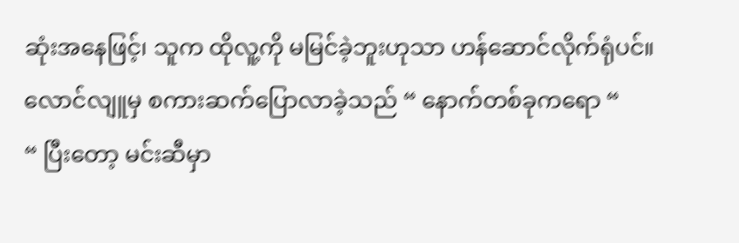ဆုံးအနေဖြင့်၊ သူက ထိုလူ့ကို မမြင်ခဲ့ဘူးဟုသာ ဟန်ဆောင်လိုက်ရုံပင်။
လောင်လျူမှ စကားဆက်ပြောလာခဲ့သည် “ နောက်တစ်ခုကရော “
“ ပြီးတော့ မင်းဆီမှာ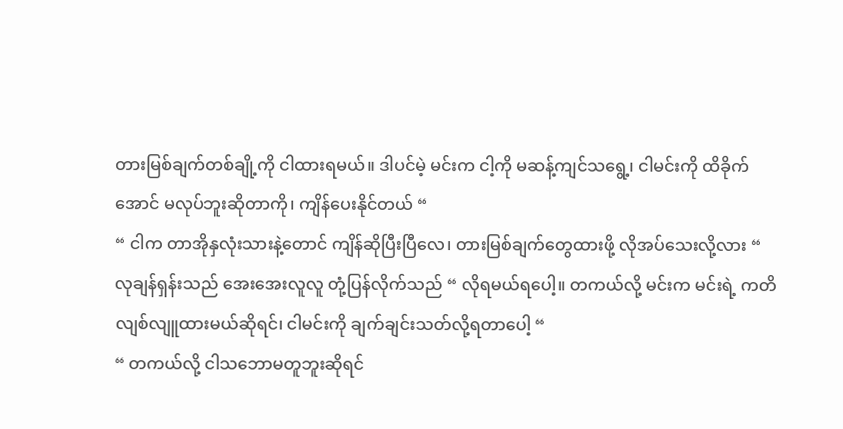တားမြစ်ချက်တစ်ချို့ကို ငါထားရမယ်။ ဒါပင်မဲ့ မင်းက ငါ့ကို မဆန့်ကျင်သရွေ့၊ ငါမင်းကို ထိခိုက်အောင် မလုပ်ဘူးဆိုတာကို၊ ကျိန်ပေးနိုင်တယ် “
“ ငါက တာအိုနှလုံးသားနဲ့တောင် ကျိန်ဆိုပြီးပြီလေ၊ တားမြစ်ချက်တွေထားဖို့ လိုအပ်သေးလို့လား “
လုချန်ရှန်းသည် အေးအေးလူလူ တုံ့ပြန်လိုက်သည် “ လိုရမယ်ရပေါ့။ တကယ်လို့ မင်းက မင်းရဲ့ ကတိ လျစ်လျူထားမယ်ဆိုရင်၊ ငါမင်းကို ချက်ချင်းသတ်လို့ရတာပေါ့ “
“ တကယ်လို့ ငါသဘောမတူဘူးဆိုရင်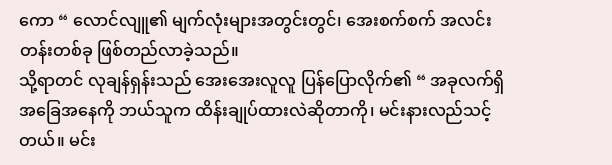ကော “ လောင်လျူ၏ မျက်လုံးများအတွင်းတွင်၊ အေးစက်စက် အလင်းတန်းတစ်ခု ဖြစ်တည်လာခဲ့သည်။
သို့ရာတင် လုချန်ရှန်းသည် အေးအေးလူလူ ပြန်ပြောလိုက်၏ “ အခုလက်ရှိ အခြေအနေကို ဘယ်သူက ထိန်းချုပ်ထားလဲဆိုတာကို၊ မင်းနားလည်သင့်တယ်။ မင်း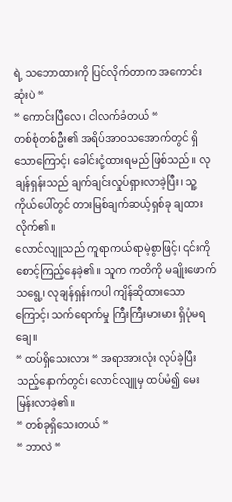ရဲ့ သဘောထားကို ပြင်လိုက်တာက အကောင်းဆုံးပဲ “
“ ကောင်းပြီလေ၊ ငါလက်ခံတယ် “
တစ်စုံတစ်ဦး၏ အရိပ်အာဝသအောက်တွင် ရှိသောကြောင့်၊ ခေါင်းငုံ့ထားရမည် ဖြစ်သည်။ လုချန်ရှန်းသည် ချက်ချင်းလှုပ်ရှားလာခဲ့ပြီး၊ သူ့ကိုယ်ပေါ်တွင် တားမြစ်ချက်ဆယ့်ရှစ်ခု ချထားလိုက်၏။
လောင်လျူသည် ကူရာကယ်ရာမဲ့စွာဖြင့်၊ ၎င်းကို စောင့်ကြည့်နေခဲ့၏။ သူက ကတိကို မချိုးဖောက်သရွေ့၊ လုချန်ရှန်းကပါ ကျိန်ဆိုထားသောကြောင့်၊ သက်ရောက်မှု ကြီးကြီးမားမား ရှိပုံမရချေ။
“ ထပ်ရှိသေးလား “ အရာအားလုံး လုပ်ခဲ့ပြီးသည့်နောက်တွင်၊ လောင်လျူမှ ထပ်မံ၍ မေးမြန်းလာခဲ့၏။
“ တစ်ခုရှိသေးတယ် “
“ ဘာလဲ “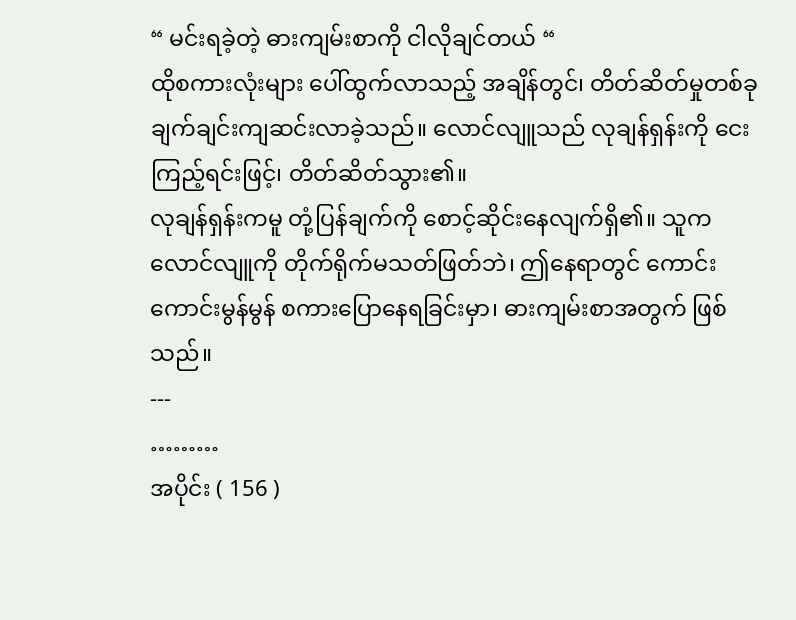“ မင်းရခဲ့တဲ့ ဓားကျမ်းစာကို ငါလိုချင်တယ် “
ထိုစကားလုံးများ ပေါ်ထွက်လာသည့် အချိန်တွင်၊ တိတ်ဆိတ်မှုတစ်ခု ချက်ချင်းကျဆင်းလာခဲ့သည်။ လောင်လျူသည် လုချန်ရှန်းကို ငေးကြည့်ရင်းဖြင့်၊ တိတ်ဆိတ်သွား၏။
လုချန်ရှန်းကမူ တုံ့ပြန်ချက်ကို စောင့်ဆိုင်းနေလျက်ရှိ၏။ သူက လောင်လျူကို တိုက်ရိုက်မသတ်ဖြတ်ဘဲ၊ ဤနေရာတွင် ကောင်းကောင်းမွန်မွန် စကားပြောနေရခြင်းမှာ၊ ဓားကျမ်းစာအတွက် ဖြစ်သည်။
---
………
အပိုင်း ( 156 )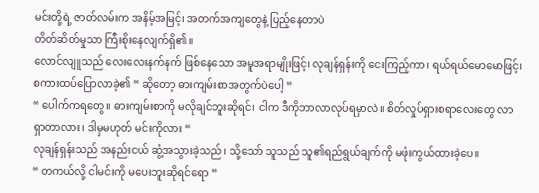မင်းတို့ရဲ့ ဇာတ်လမ်းက အနိမ့်အမြင့်၊ အတက်အကျတွေနဲ့ ပြည့်နေတာပဲ
တိတ်ဆိတ်မှုသာ ကြီးစိုးနေလျက်ရှိ၏။
လောင်လျူသည် လေးလေးနက်နက် ဖြစ်နေသော အမူအရာမျိုးဖြင့်၊ လုချန်ရှန်းကို ငေးကြည့်ကာ၊ ရယ်ရယ်မောမောဖြင့်၊ စကားထပ်ပြောလာခဲ့၏ “ ဆိုတော့ ဓားကျမ်းစာအတွက်ပဲပေါ့ “
“ ပေါက်ကရတွေ။ ဓားကျမ်းစာကို မလိုချင်ဘူးဆိုရင်၊ ငါက ဒီကိုဘာလာလုပ်ရမှာလဲ။ စိတ်လှုပ်ရှားစရာလေးတွေ လာရှာတာလား၊ ဒါမှမဟုတ် မင်းကိုလား “
လုချန်ရှန်းသည် အနည်းငယ် ဆွံ့အသွားခဲ့သည်၊ သို့သော် သူသည် သူ၏ရည်ရွယ်ချက်ကို မဖုံးကွယ်ထားခဲ့ပေ။
“ တကယ်လို့ ငါမင်းကို မပေးဘူးဆိုရင်ရော “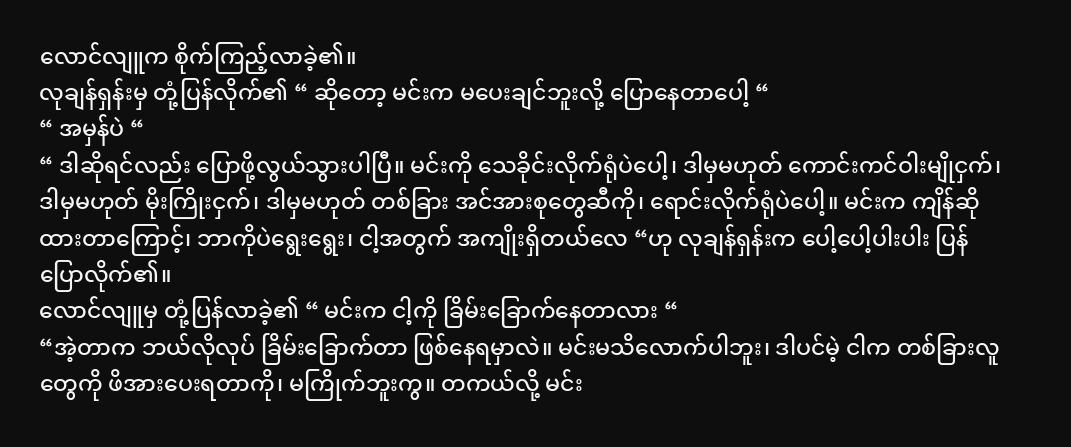လောင်လျူက စိုက်ကြည့်လာခဲ့၏။
လုချန်ရှန်းမှ တုံ့ပြန်လိုက်၏ “ ဆိုတော့ မင်းက မပေးချင်ဘူးလို့ ပြောနေတာပေါ့ “
“ အမှန်ပဲ “
“ ဒါဆိုရင်လည်း ပြောဖို့လွယ်သွားပါပြီ။ မင်းကို သေခိုင်းလိုက်ရုံပဲပေါ့၊ ဒါမှမဟုတ် ကောင်းကင်ဝါးမျိုငှက်၊ ဒါမှမဟုတ် မိုးကြိုးငှက်၊ ဒါမှမဟုတ် တစ်ခြား အင်အားစုတွေဆီကို၊ ရောင်းလိုက်ရုံပဲပေါ့။ မင်းက ကျိန်ဆိုထားတာကြောင့်၊ ဘာကိုပဲရွေးရွေး၊ ငါ့အတွက် အကျိုးရှိတယ်လေ “ဟု လုချန်ရှန်းက ပေါ့ပေါ့ပါးပါး ပြန်ပြောလိုက်၏။
လောင်လျူမှ တုံ့ပြန်လာခဲ့၏ “ မင်းက ငါ့ကို ခြိမ်းခြောက်နေတာလား “
“အဲ့တာက ဘယ်လိုလုပ် ခြိမ်းခြောက်တာ ဖြစ်နေရမှာလဲ။ မင်းမသိလောက်ပါဘူး၊ ဒါပင်မဲ့ ငါက တစ်ခြားလူတွေကို ဖိအားပေးရတာကို၊ မကြိုက်ဘူးကွ။ တကယ်လို့ မင်း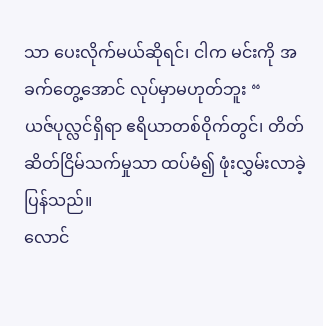သာ ပေးလိုက်မယ်ဆိုရင်၊ ငါက မင်းကို အခက်တွေ့အောင် လုပ်မှာမဟုတ်ဘူး “
ယဇ်ပုလ္လင်ရှိရာ ဧရိယာတစ်ဝိုက်တွင်၊ တိတ်ဆိတ်ငြိမ်သက်မှုသာ ထပ်မံ၍ ဖုံးလွှမ်းလာခဲ့ပြန်သည်။
လောင်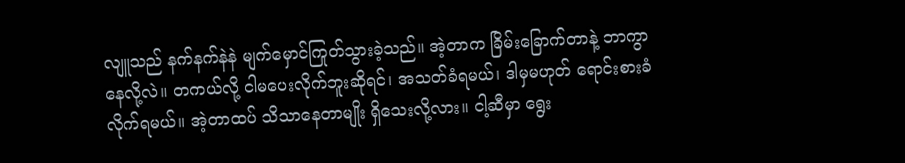လျူသည် နက်နက်နဲနဲ မျက်မှောင်ကြုတ်သွားခဲ့သည်။ အဲ့တာက ခြိမ်းခြောက်တာနဲ့ ဘာကွာနေလို့လဲ။ တကယ်လို့ ငါမပေးလိုက်ဘူးဆိုရင်၊ အသတ်ခံရမယ်၊ ဒါမှမဟုတ် ရောင်းစားခံလိုက်ရမယ်။ အဲ့တာထပ် သိသာနေတာမျိုး ရှိသေးလို့လား။ ငါ့ဆီမှာ ရွေး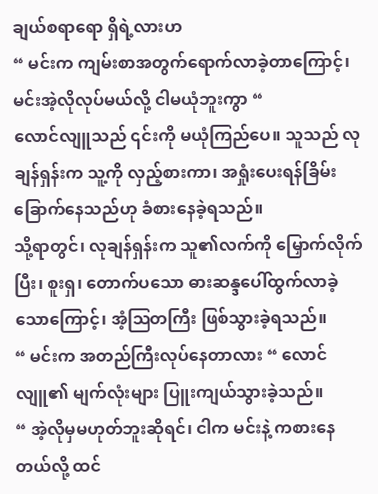ချယ်စရာရော ရှိရဲ့လားဟ
“ မင်းက ကျမ်းစာအတွက်ရောက်လာခဲ့တာကြောင့်၊ မင်းအဲ့လိုလုပ်မယ်လို့ ငါမယုံဘူးကွာ “
လောင်လျူသည် ၎င်းကို မယုံကြည်ပေ။ သူသည် လုချန်ရှန်းက သူ့ကို လှည့်စားကာ၊ အရှုံးပေးရန်ခြိမ်းခြောက်နေသည်ဟု ခံစားနေခဲ့ရသည်။
သို့ရာတွင်၊ လုချန်ရှန်းက သူ၏လက်ကို မြှောက်လိုက်ပြီး၊ စူးရှ၊ တောက်ပသော ဓားဆန္ဒပေါ်ထွက်လာခဲ့သောကြောင့်၊ အံ့ဩတကြီး ဖြစ်သွားခဲ့ရသည်။
“ မင်းက အတည်ကြီးလုပ်နေတာလား “ လောင်လျူ၏ မျက်လုံးများ ပြူးကျယ်သွားခဲ့သည်။
“ အဲ့လိုမှမဟုတ်ဘူးဆိုရင်၊ ငါက မင်းနဲ့ ကစားနေတယ်လို့ ထင်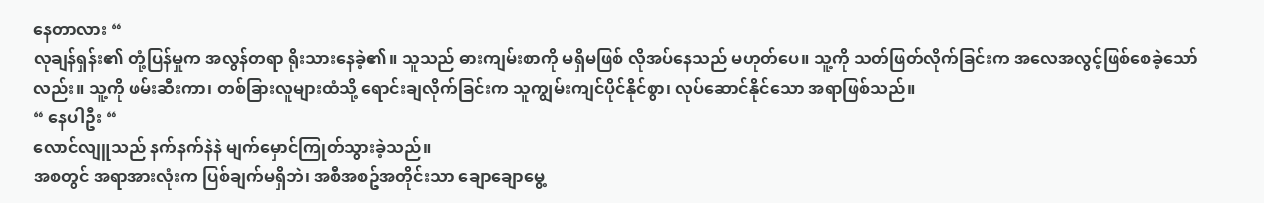နေတာလား “
လုချန်ရှန်း၏ တုံ့ပြန်မှုက အလွန်တရာ ရိုးသားနေခဲ့၏။ သူသည် ဓားကျမ်းစာကို မရှိမဖြစ် လိုအပ်နေသည် မဟုတ်ပေ။ သူ့ကို သတ်ဖြတ်လိုက်ခြင်းက အလေအလွင့်ဖြစ်စေခဲ့သော်လည်း။ သူ့ကို ဖမ်းဆီးကာ၊ တစ်ခြားလူများထံသို့ ရောင်းချလိုက်ခြင်းက သူကျွမ်းကျင်ပိုင်နိုင်စွာ၊ လုပ်ဆောင်နိုင်သော အရာဖြစ်သည်။
“ နေပါဦး “
လောင်လျူသည် နက်နက်နဲနဲ မျက်မှောင်ကြုတ်သွားခဲ့သည်။
အစတွင် အရာအားလုံးက ပြစ်ချက်မရှိဘဲ၊ အစီအစဥ်အတိုင်းသာ ချောချောမွေ့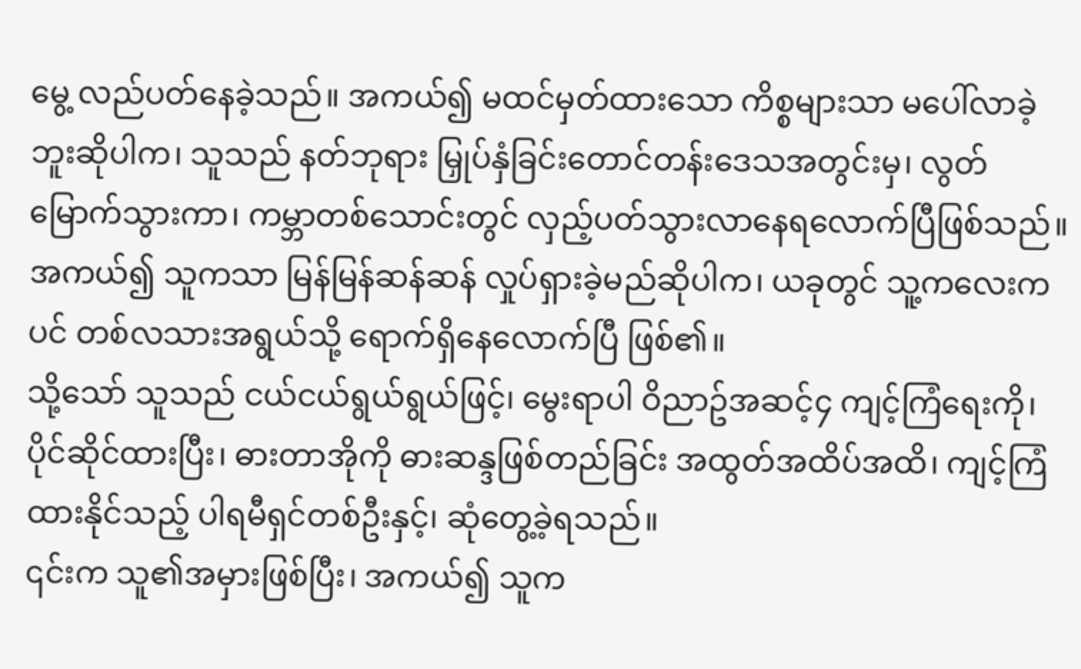မွေ့ လည်ပတ်နေခဲ့သည်။ အကယ်၍ မထင်မှတ်ထားသော ကိစ္စများသာ မပေါ်လာခဲ့ဘူးဆိုပါက၊ သူသည် နတ်ဘုရား မြှုပ်နှံခြင်းတောင်တန်းဒေသအတွင်းမှ၊ လွတ်မြောက်သွားကာ၊ ကမ္ဘာတစ်သောင်းတွင် လှည့်ပတ်သွားလာနေရလောက်ပြီဖြစ်သည်။ အကယ်၍ သူကသာ မြန်မြန်ဆန်ဆန် လှုပ်ရှားခဲ့မည်ဆိုပါက၊ ယခုတွင် သူ့ကလေးကပင် တစ်လသားအရွယ်သို့ ရောက်ရှိနေလောက်ပြီ ဖြစ်၏။
သို့သော် သူသည် ငယ်ငယ်ရွယ်ရွယ်ဖြင့်၊ မွေးရာပါ ဝိညာဥ်အဆင့်၄ ကျင့်ကြံရေးကို၊ ပိုင်ဆိုင်ထားပြီး၊ ဓားတာအိုကို ဓားဆန္ဒဖြစ်တည်ခြင်း အထွတ်အထိပ်အထိ၊ ကျင့်ကြံထားနိုင်သည့် ပါရမီရှင်တစ်ဦးနှင့်၊ ဆုံတွေ့ခဲ့ရသည်။
၎င်းက သူ၏အမှားဖြစ်ပြီး၊ အကယ်၍ သူက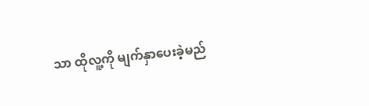သာ ထိုလူ့ကို မျက်နှာပေးခဲ့မည်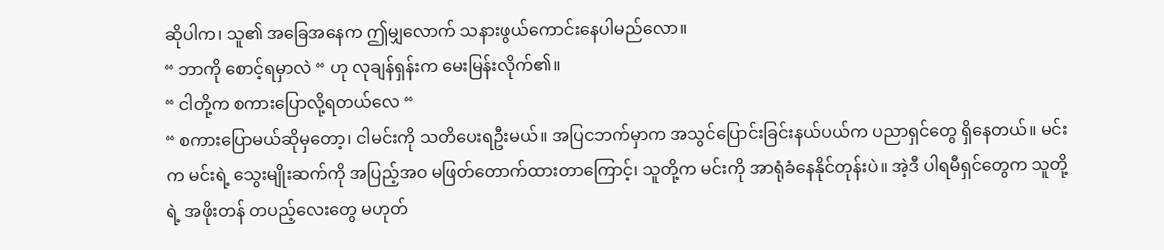ဆိုပါက၊ သူ၏ အခြေအနေက ဤမျှလောက် သနားဖွယ်ကောင်းနေပါမည်လော။
“ ဘာကို စောင့်ရမှာလဲ “ ဟု လုချန်ရှန်းက မေးမြန်းလိုက်၏။
“ ငါတို့က စကားပြောလို့ရတယ်လေ “
“ စကားပြောမယ်ဆိုမှတော့၊ ငါမင်းကို သတိပေးရဦးမယ်။ အပြငဘက်မှာက အသွင်ပြောင်းခြင်းနယ်ပယ်က ပညာရှင်တွေ ရှိနေတယ်။ မင်းက မင်းရဲ့ သွေးမျိုးဆက်ကို အပြည့်အဝ မဖြတ်တောက်ထားတာကြောင့်၊ သူတို့က မင်းကို အာရုံခံနေနိုင်တုန်းပဲ။ အဲ့ဒီ ပါရမီရှင်တွေက သူတို့ရဲ့ အဖိုးတန် တပည့်လေးတွေ မဟုတ်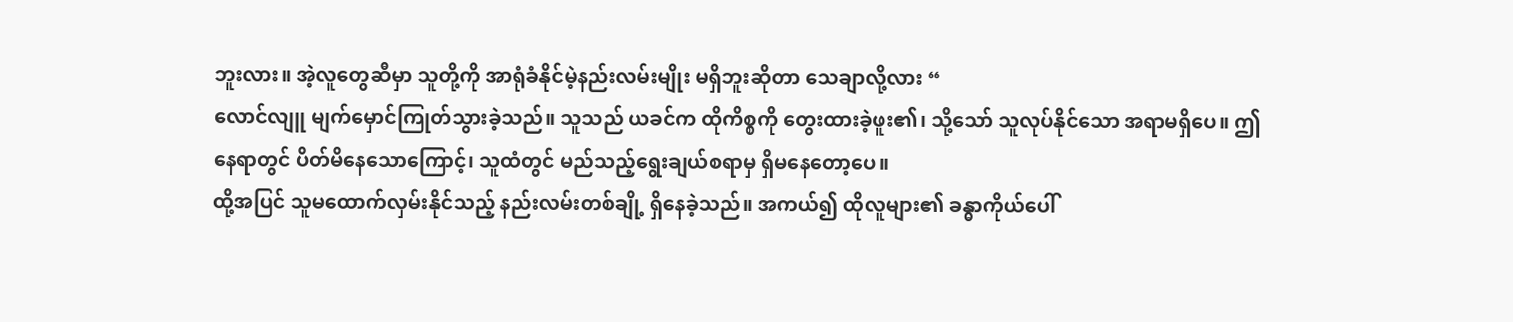ဘူးလား။ အဲ့လူတွေဆီမှာ သူတို့ကို အာရုံခံနိုင်မဲ့နည်းလမ်းမျိုး မရှိဘူးဆိုတာ သေချာလို့လား “
လောင်လျူ မျက်မှောင်ကြုတ်သွားခဲ့သည်။ သူသည် ယခင်က ထိုကိစ္စကို တွေးထားခဲ့ဖူး၏၊ သို့သော် သူလုပ်နိုင်သော အရာမရှိပေ။ ဤနေရာတွင် ပိတ်မိနေသောကြောင့်၊ သူထံတွင် မည်သည့်ရွေးချယ်စရာမှ ရှိမနေတော့ပေ။
ထို့အပြင် သူမထောက်လှမ်းနိုင်သည့် နည်းလမ်းတစ်ချို့ ရှိနေခဲ့သည်။ အကယ်၍ ထိုလူများ၏ ခန္ဓာကိုယ်ပေါ်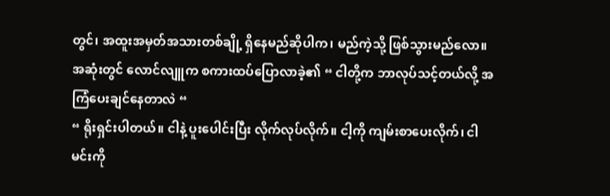တွင်၊ အထူးအမှတ်အသားတစ်ချို့ ရှိနေမည်ဆိုပါက၊ မည်ကဲ့သို့ ဖြစ်သွားမည်လော။
အဆုံးတွင် လောင်လျူက စကားထပ်ပြောလာခဲ့၏ “ ငါတို့က ဘာလုပ်သင့်တယ်လို့ အကြံပေးချင်နေတာလဲ “
“ ရိုးရှင်းပါတယ်။ ငါနဲ့ ပူးပေါင်းပြီး လိုက်လုပ်လိုက်။ ငါ့ကို ကျမ်းစာပေးလိုက်၊ ငါမင်းကို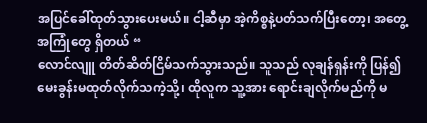အပြင်ခေါ်ထုတ်သွားပေးမယ်။ ငါ့ဆီမှာ အဲ့ကိစ္စနဲ့ပတ်သက်ပြီးတော့၊ အတွေ့အကြုံတွေ ရှိတယ် “
လောင်လျူ တိတ်ဆိတ်ငြိမ်သက်သွားသည်။ သူသည် လုချန်ရှန်းကို ပြန်၍မေးခွန်းမထုတ်လိုက်သကဲ့သို့၊ ထိုလူက သူ့အား ရောင်းချလိုက်မည်ကို မ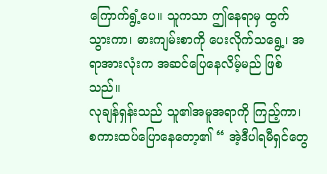ကြောက်ရွံ့ပေ။ သူကသာ ဤနေရာမှ ထွက်သွားကာ၊ ဓားကျမ်းစာကို ပေးလိုက်သရွေ့၊ အရာအားလုံးက အဆင်ပြေနေလိမ့်မည် ဖြစ်သည်။
လုချန်ရှန်းသည် သူ၏အမူအရာကို ကြည့်ကာ၊ စကားထပ်ပြောနေတော့၏ “ အဲ့ဒီပါရမီရှင်တွေ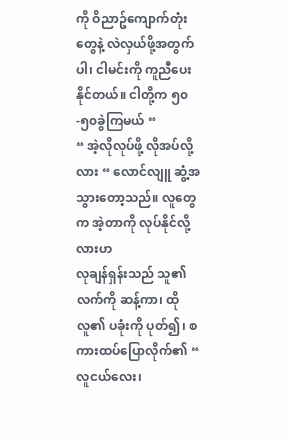ကို ဝိညာဥ်ကျောက်တုံးတွေနဲ့ လဲလှယ်ဖို့အတွက်ပါ၊ ငါမင်းကို ကူညီပေးနိုင်တယ်။ ငါတို့က ၅၀-၅၀ခွဲကြမယ် “
“ အဲ့လိုလုပ်ဖို့ လိုအပ်လို့လား “ လောင်လျူ ဆွံ့အသွားတော့သည်။ လူတွေက အဲ့တာကို လုပ်နိုင်လို့လားဟ
လုချန်ရှန်းသည် သူ၏လက်ကို ဆန့်ကာ၊ ထိုလူ၏ ပခုံးကို ပုတ်၍၊ စကားထပ်ပြောလိုက်၏ “ လူငယ်လေး၊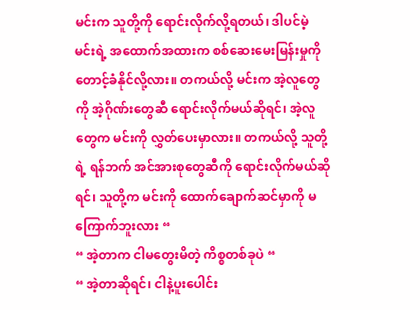မင်းက သူတို့ကို ရောင်းလိုက်လို့ရတယ်၊ ဒါပင်မဲ့ မင်းရဲ့ အထောက်အထားက စစ်ဆေးမေးမြန်းမှုကို တောင့်ခံနိုင်လို့လား။ တကယ်လို့ မင်းက အဲ့လူတွေကို အဲ့ဂိုဏ်းတွေဆီ ရောင်းလိုက်မယ်ဆိုရင်၊ အဲ့လူတွေက မင်းကို လွှတ်ပေးမှာလား။ တကယ်လို့ သူတို့ရဲ့ ရန်ဘက် အင်အားစုတွေဆီကို ရောင်းလိုက်မယ်ဆိုရင်၊ သူတို့က မင်းကို ထောက်ချောက်ဆင်မှာကို မကြောက်ဘူးလား “
“ အဲ့တာက ငါမတွေးမိတဲ့ ကိစ္စတစ်ခုပဲ “
“ အဲ့တာဆိုရင်၊ ငါနဲ့ပူးပေါင်း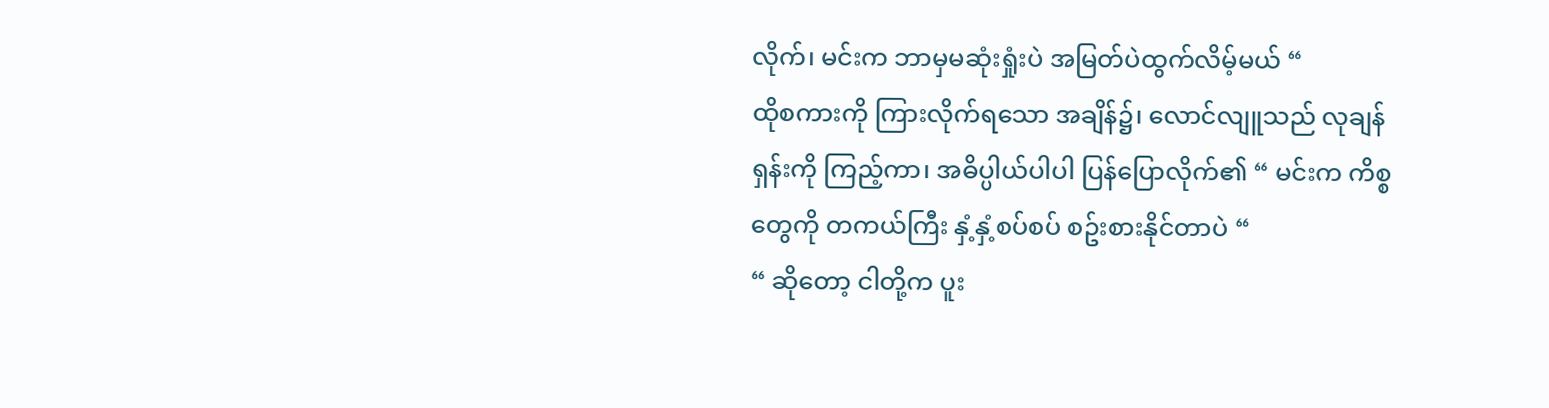လိုက်၊ မင်းက ဘာမှမဆုံးရှုံးပဲ အမြတ်ပဲထွက်လိမ့်မယ် “
ထိုစကားကို ကြားလိုက်ရသော အချိန်၌၊ လောင်လျူသည် လုချန်ရှန်းကို ကြည့်ကာ၊ အဓိပ္ပါယ်ပါပါ ပြန်ပြောလိုက်၏ “ မင်းက ကိစ္စတွေကို တကယ်ကြီး နှံ့နှံ့စပ်စပ် စဥ်းစားနိုင်တာပဲ “
“ ဆိုတော့ ငါတို့က ပူး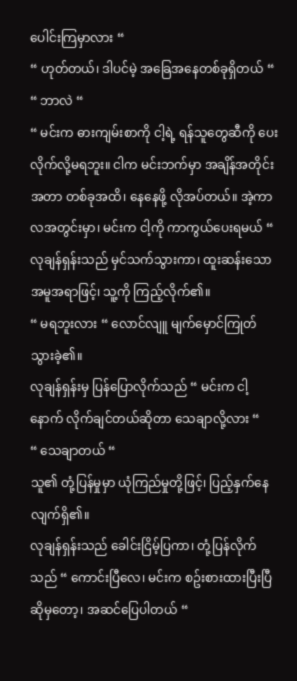ပေါင်းကြမှာလား “
“ ဟုတ်တယ်၊ ဒါပင်မဲ့ အခြေအနေတစ်ခုရှိတယ် “
“ ဘာလဲ “
“ မင်းက ဓားကျမ်းစာကို ငါ့ရဲ့ ရန်သူတွေဆီကို ပေးလိုက်လို့မရဘူး။ ငါက မင်းဘက်မှာ အချိန်အတိုင်းအတာ တစ်ခုအထိ၊ နေနေဖို့ လိုအပ်တယ်။ အဲ့ကာလအတွင်းမှာ၊ မင်းက ငါ့ကို ကာကွယ်ပေးရမယ် “
လုချန်ရှန်းသည် မှင်သက်သွားကာ၊ ထူးဆန်းသော အမူအရာဖြင့်၊ သူ့ကို ကြည့်လိုက်၏။
“ မရဘူးလား “ လောင်လျူ မျက်မှောင်ကြုတ်သွားခဲ့၏။
လုချန်ရှန်းမှ ပြန်ပြောလိုက်သည် “ မင်းက ငါ့နောက် လိုက်ချင်တယ်ဆိုတာ သေချာလို့လား “
“ သေချာတယ် “
သူ၏ တုံ့ပြန်မှုမှာ ယုံကြည်မှုတို့ဖြင့်၊ ပြည့်နှက်နေလျက်ရှိ၏။
လုချန်ရှန်းသည် ခေါင်းငြိမ့်ပြကာ၊ တုံ့ပြန်လိုက်သည် “ ကောင်းပြီလေ၊ မင်းက စဥ်းစားထားပြီးပြီဆိုမှတော့၊ အဆင်ပြေပါတယ် “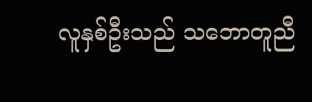လူနှစ်ဦးသည် သဘောတူညီ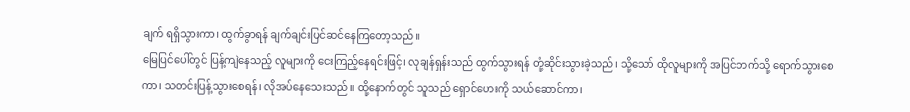ချက် ရရှိသွားကာ၊ ထွက်ခွာရန် ချက်ချင်းပြင်ဆင်နေကြတော့သည်။
မြေပြင်ပေါ်တွင် ပြန့်ကျဲနေသည့် လူများကို ငေးကြည့်နေရင်းဖြင့်၊ လုချန်ရှန်းသည် ထွက်သွားရန် တုံ့ဆိုင်းသွားခဲ့သည်၊ သို့သော် ထိုလူများကို အပြင်ဘက်သို့ ရောက်သွားစေကာ၊ သတင်းပြန့်သွားစေရန်၊ လိုအပ်နေသေးသည်။ ထို့နောက်တွင် သူသည် ရှောင်ဟေးကို သယ်ဆောင်ကာ၊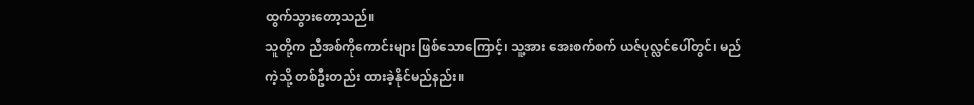ထွက်သွားတော့သည်။
သူတို့က ညီအစ်ကိုကောင်းများ ဖြစ်သောကြောင့်၊ သူ့အား အေးစက်စက် ယဇ်ပုလ္လင်ပေါ်တွင်၊ မည်ကဲ့သို့ တစ်ဦးတည်း ထားခဲ့နိုင်မည်နည်း။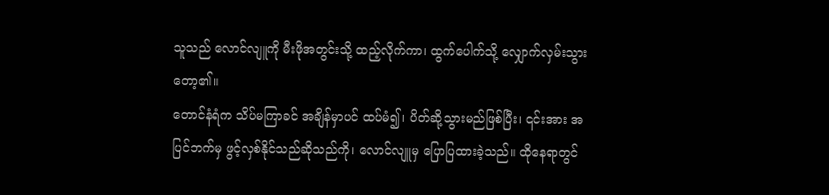သူသည် လောင်လျူကို မီးဖိုအတွင်းသို့ ထည့်လိုက်ကာ၊ ထွက်ပေါက်သို့ လျှောက်လှမ်းသွားတော့၏။
တောင်နံရံက သိပ်မကြာခင် အချိန်မှာပင် ထပ်မံ၍၊ ပိတ်ဆို့သွားမည်ဖြစ်ပြီး၊ ၎င်းအား အပြင်ဘက်မှ ဖွင့်လှစ်နိုင်သည်ဆိုသည်ကို၊ လောင်လျူမှ ပြောပြထားခဲ့သည်။ ထိုနေရာတွင်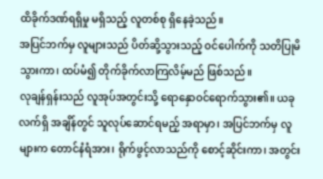ထိခိုက်ဒဏ်ရရှိမှု မရှိသည့် လူတစ်စု ရှိနေခဲ့သည်။
အပြင်ဘက်မှ လူများသည် ပိတ်ဆို့သွားသည့် ဝင်ပေါက်ကို သတိပြုမိသွားကာ၊ ထပ်မံ၍ တိုက်ခိုက်လာကြလိမ့်မည် ဖြစ်သည်။
လုချန်ရှန်းသည် လူအုပ်အတွင်းသို့ ရောနှောဝင်ရောက်သွား၏။ ယခုလက်ရှိ အချိန်တွင် သူလုပ်ဆောင်ရမည့် အရာမှာ၊ အပြင်ဘက်မှ လူများက တောင်နံရံအား၊ ရိုက်ဖွင့်လာသည်ကို စောင့်ဆိုင်းကာ၊ အတွင်း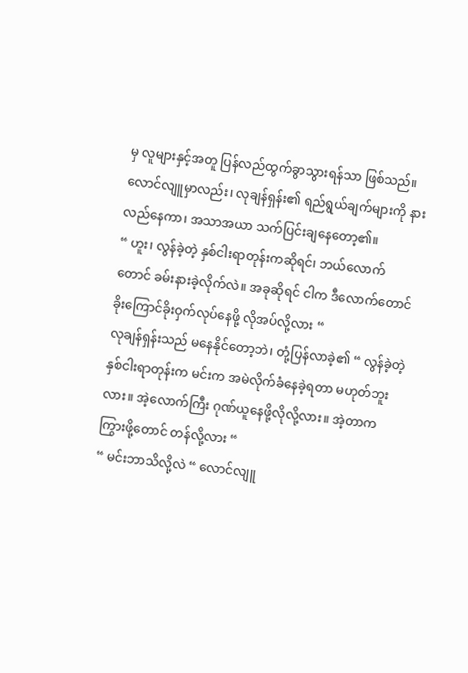မှ လူများနှင့်အတူ ပြန်လည်ထွက်ခွာသွားရန်သာ ဖြစ်သည်။
လောင်လျူမှာလည်း၊ လုချန်ရှန်း၏ ရည်ရွယ်ချက်များကို နားလည်နေကာ၊ အသာအယာ သက်ပြင်းချနေတော့၏။
“ ဟူး၊ လွန်ခဲ့တဲ့ နှစ်ငါးရာတုန်းကဆိုရင်၊ ဘယ်လောက်တောင် ခမ်းနားခဲ့လိုက်လဲ။ အခုဆိုရင် ငါက ဒီလောက်တောင် ခိုးကြောင်ခိုးဝှက်လုပ်နေဖို့ လိုအပ်လို့လား “
လုချန်ရှန်းသည် မနေနိုင်တော့ဘဲ၊ တုံ့ပြန်လာခဲ့၏ “ လွန်ခဲ့တဲ့ နှစ်ငါးရာတုန်းက မင်းက အမဲလိုက်ခံနေခဲ့ရတာ မဟုတ်ဘူးလား။ အဲ့လောက်ကြီး ဂုဏ်ယူနေဖို့လိုလို့လား။ အဲ့တာက ကြွားဖို့တောင် တန်လို့လား “
“ မင်းဘာသိလို့လဲ “ လောင်လျူ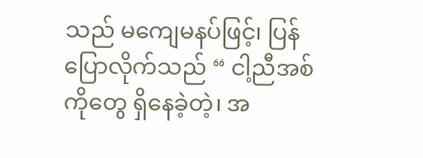သည် မကျေမနပ်ဖြင့်၊ ပြန်ပြောလိုက်သည် “ ငါ့ညီအစ်ကိုတွေ ရှိနေခဲ့တဲ့၊ အ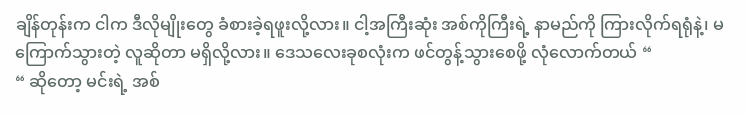ချိန်တုန်းက ငါက ဒီလိုမျိုးတွေ ခံစားခဲ့ရဖူးလို့လား။ ငါ့အကြီးဆုံး အစ်ကိုကြီးရဲ့ နာမည်ကို ကြားလိုက်ရရုံနဲ့၊ မကြောက်သွားတဲ့ လူဆိုတာ မရှိလို့လား။ ဒေသလေးခုစလုံးက ဖင်တွန့်သွားစေဖို့ လုံလောက်တယ် “
“ ဆိုတော့ မင်းရဲ့ အစ်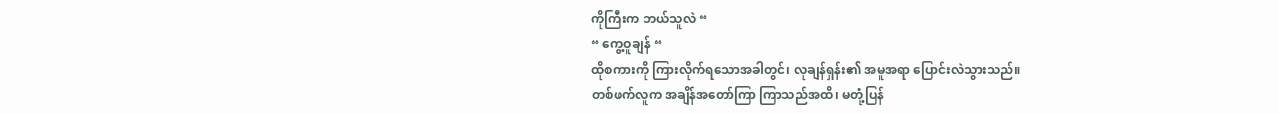ကိုကြီးက ဘယ်သူလဲ “
“ ကွေ့ဝူချန် “
ထိုစကားကို ကြားလိုက်ရသောအခါတွင်၊ လုချန်ရှန်း၏ အမူအရာ ပြောင်းလဲသွားသည်။
တစ်ဖက်လူက အချိန်အတော်ကြာ ကြာသည်အထိ၊ မတုံ့ပြန်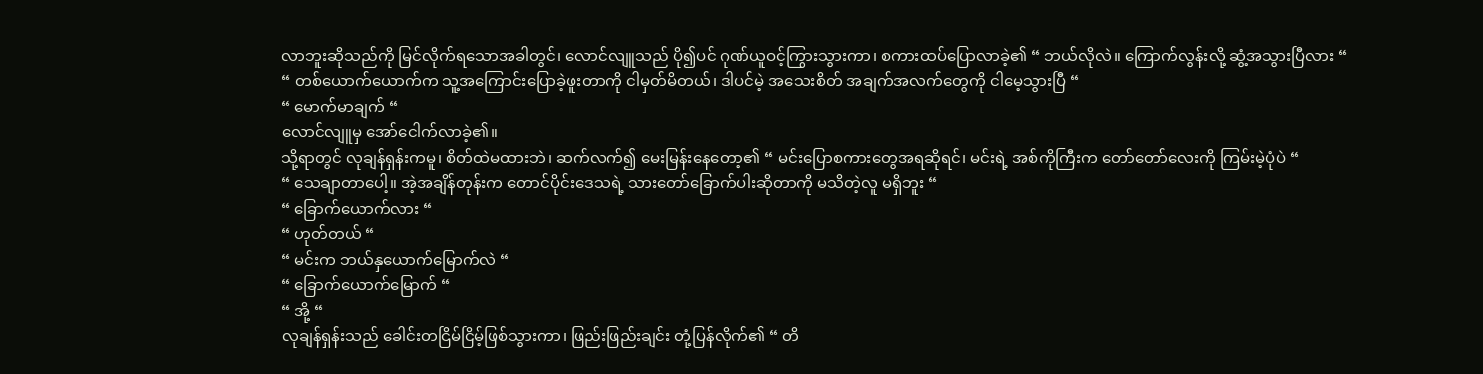လာဘူးဆိုသည်ကို မြင်လိုက်ရသောအခါတွင်၊ လောင်လျူသည် ပို၍ပင် ဂုဏ်ယူဝင့်ကြွားသွားကာ၊ စကားထပ်ပြောလာခဲ့၏ “ ဘယ်လိုလဲ။ ကြောက်လွန်းလို့ ဆွံ့အသွားပြီလား “
“ တစ်ယောက်ယောက်က သူ့အကြောင်းပြောခဲ့ဖူးတာကို ငါမှတ်မိတယ်၊ ဒါပင်မဲ့ အသေးစိတ် အချက်အလက်တွေကို ငါမေ့သွားပြီ “
“ မောက်မာချက် “
လောင်လျူမှ အော်ငေါက်လာခဲ့၏။
သို့ရာတွင် လုချန်ရှန်းကမူ၊ စိတ်ထဲမထားဘဲ၊ ဆက်လက်၍ မေးမြန်းနေတော့၏ “ မင်းပြောစကားတွေအရဆိုရင်၊ မင်းရဲ့ အစ်ကိုကြီးက တော်တော်လေးကို ကြမ်းမဲ့ပုံပဲ “
“ သေချာတာပေါ့။ အဲ့အချိန်တုန်းက တောင်ပိုင်းဒေသရဲ့ သားတော်ခြောက်ပါးဆိုတာကို မသိတဲ့လူ မရှိဘူး “
“ ခြောက်ယောက်လား “
“ ဟုတ်တယ် “
“ မင်းက ဘယ်နှယောက်မြောက်လဲ “
“ ခြောက်ယောက်မြောက် “
“ အို့ “
လုချန်ရှန်းသည် ခေါင်းတငြိမ်ငြိမ့်ဖြစ်သွားကာ၊ ဖြည်းဖြည်းချင်း တုံ့ပြန်လိုက်၏ “ တိ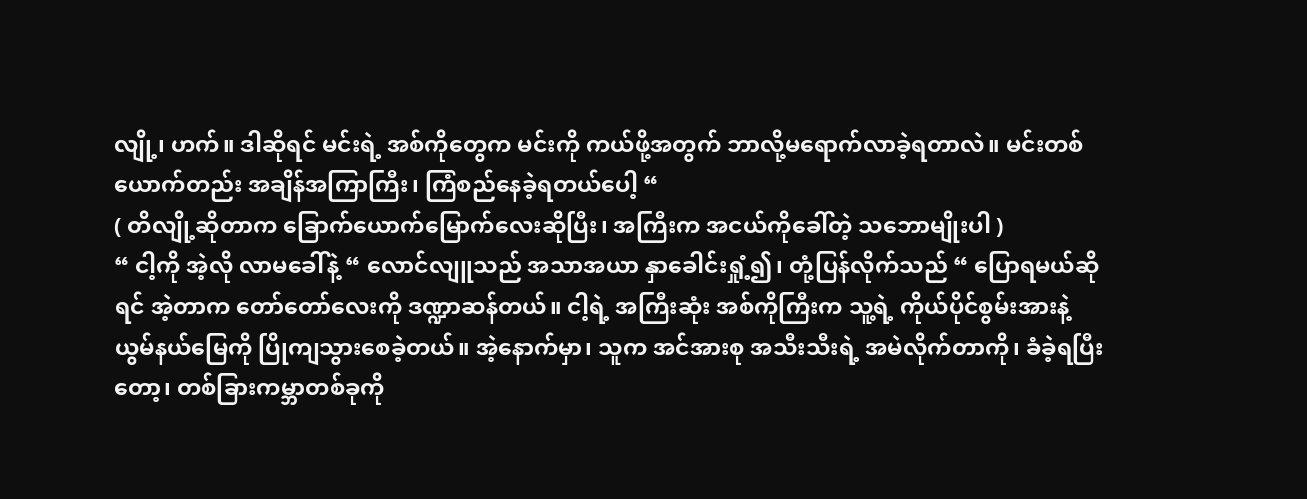လျို့၊ ဟက်။ ဒါဆိုရင် မင်းရဲ့ အစ်ကိုတွေက မင်းကို ကယ်ဖို့အတွက် ဘာလို့မရောက်လာခဲ့ရတာလဲ။ မင်းတစ်ယောက်တည်း အချိန်အကြာကြီး၊ ကြံစည်နေခဲ့ရတယ်ပေါ့ “
( တိလျို့ဆိုတာက ခြောက်ယောက်မြောက်လေးဆိုပြီး၊ အကြီးက အငယ်ကိုခေါ်တဲ့ သဘောမျိုးပါ )
“ ငါ့ကို အဲ့လို လာမခေါ်နဲ့ “ လောင်လျူသည် အသာအယာ နှာခေါင်းရှုံ့၍၊ တုံ့ပြန်လိုက်သည် “ ပြောရမယ်ဆိုရင် အဲ့တာက တော်တော်လေးကို ဒဏ္ဍာဆန်တယ်။ ငါ့ရဲ့ အကြီးဆုံး အစ်ကိုကြီးက သူ့ရဲ့ ကိုယ်ပိုင်စွမ်းအားနဲ့ ယွမ်နယ်မြေကို ပြိုကျသွားစေခဲ့တယ်။ အဲ့နောက်မှာ၊ သူက အင်အားစု အသီးသီးရဲ့ အမဲလိုက်တာကို၊ ခံခဲ့ရပြီးတော့၊ တစ်ခြားကမ္ဘာတစ်ခုကို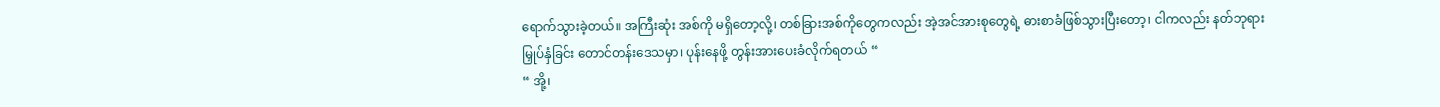ရောက်သွားခဲ့တယ်။ အကြီးဆုံး အစ်ကို မရှိတော့လို့၊ တစ်ခြားအစ်ကိုတွေကလည်း အဲ့အင်အားစုတွေရဲ့ ဓားစာခံဖြစ်သွားပြီးတော့၊ ငါကလည်း နတ်ဘုရား မြှုပ်နှံခြင်း တောင်တန်းဒေသမှာ၊ ပုန်းနေဖို့ တွန်းအားပေးခံလိုက်ရတယ် “
“ အို့၊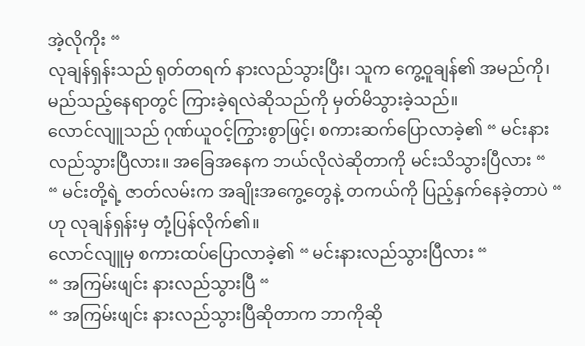အဲ့လိုကိုး “
လုချန်ရှန်းသည် ရုတ်တရက် နားလည်သွားပြီး၊ သူက ကွေ့ဝူချန်၏ အမည်ကို၊ မည်သည့်နေရာတွင် ကြားခဲ့ရလဲဆိုသည်ကို မှတ်မိသွားခဲ့သည်။
လောင်လျူသည် ဂုဏ်ယူဝင့်ကြွားစွာဖြင့်၊ စကားဆက်ပြောလာခဲ့၏ “ မင်းနားလည်သွားပြီလား။ အခြေအနေက ဘယ်လိုလဲဆိုတာကို မင်းသိသွားပြီလား “
“ မင်းတို့ရဲ့ ဇာတ်လမ်းက အချိုးအကွေ့တွေနဲ့ တကယ်ကို ပြည့်နှက်နေခဲ့တာပဲ “ ဟု လုချန်ရှန်းမှ တုံ့ပြန်လိုက်၏။
လောင်လျူမှ စကားထပ်ပြောလာခဲ့၏ “ မင်းနားလည်သွားပြီလား “
“ အကြမ်းဖျင်း နားလည်သွားပြီ “
“ အကြမ်းဖျင်း နားလည်သွားပြီဆိုတာက ဘာကိုဆို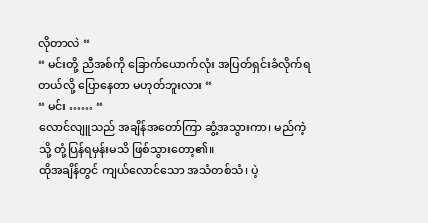လိုတာလဲ “
“ မင်းတို့ ညီအစ်ကို ခြောက်ယောက်လုံး အပြတ်ရှင်းခံလိုက်ရတယ်လို့ ပြောနေတာ မဟုတ်ဘူးလား “
“ မင်း …… “
လောင်လျူသည် အချိန်အတော်ကြာ ဆွံ့အသွားကာ၊ မည်ကဲ့သို့ တုံ့ပြန်ရမှန်းမသိ ဖြစ်သွားတော့၏။
ထိုအချိန်တွင် ကျယ်လောင်သော အသံတစ်သံ၊ ပဲ့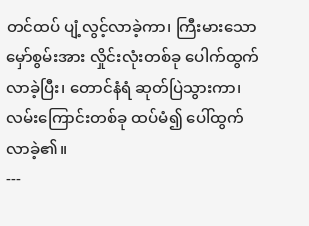တင်ထပ် ပျံ့လွင့်လာခဲ့ကာ၊ ကြီးမားသော မှော်စွမ်းအား လှိုင်းလုံးတစ်ခု ပေါက်ထွက်လာခဲ့ပြီး၊ တောင်နံရံ ဆုတ်ပြဲသွားကာ၊ လမ်းကြောင်းတစ်ခု ထပ်မံ၍ ပေါ်ထွက်လာခဲ့၏။
---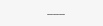………